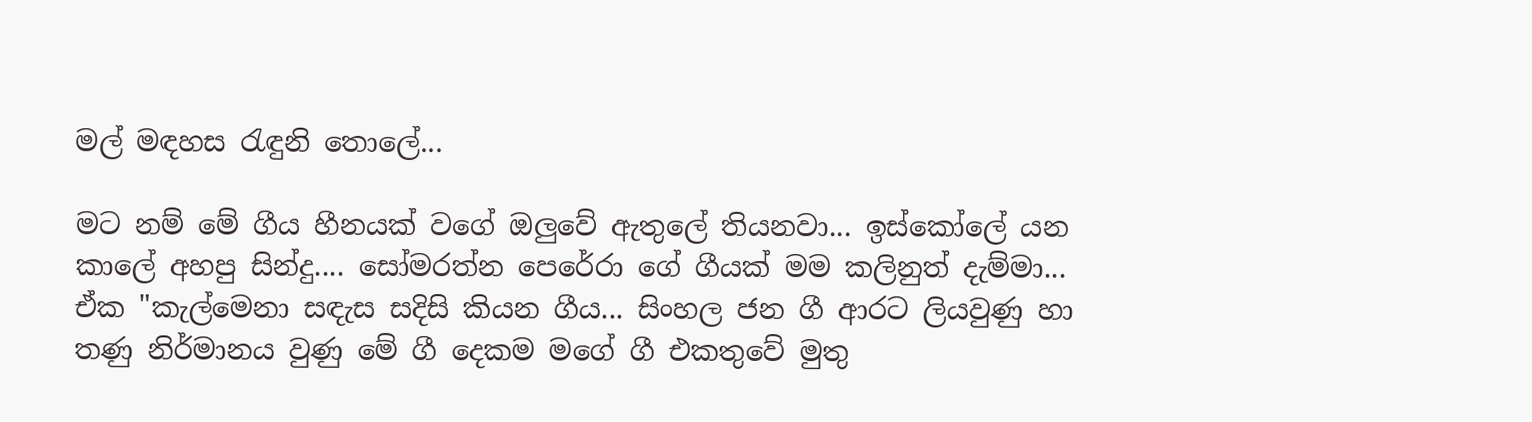මල් මඳහස රැඳුනි තොලේ...

මට නම් මේ ගීය හීනයක් වගේ ඔලුවේ ඇතුලේ තියනවා... ඉස්කෝලේ යන කාලේ අහපු සින්දු.... සෝමරත්න පෙරේරා ගේ ගීයක් මම කලිනුත් දැම්මා... ඒක "කැල්මෙනා සඳැස සදිසි කියන ගීය... සිංහල ජන ගී ආරට ලියවුණු හා තණු නිර්මානය වුණු මේ ගී දෙකම මගේ ගී එකතුවේ මුතු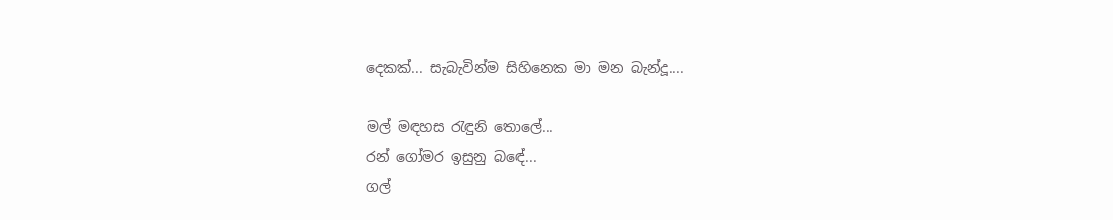දෙකක්... සැබැවින්ම සිහිනෙක මා මන බැන්දූ....

මල් මඳහස රැඳුනි තොලේ...
රන් ගෝමර ඉසුනු බඳේ...
ගල්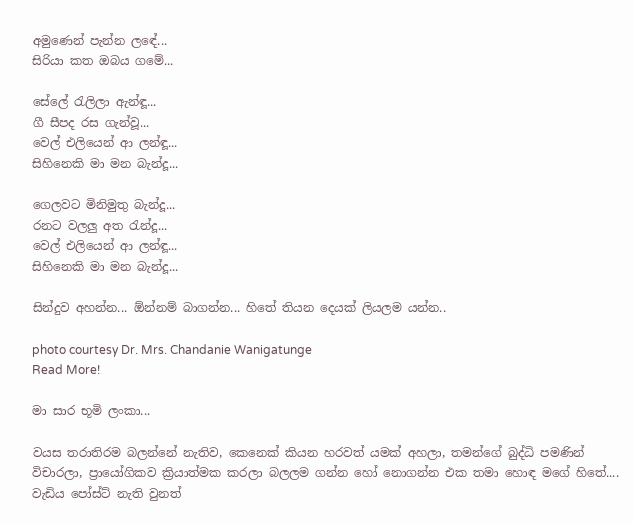අමුණෙන් පැන්න ලඳේ...
සිරියා කත ඔබය ගමේ...

සේලේ රැලිලා ඇන්ඳූ...
ගී සීපද රස ගැන්වූ...
වෙල් එලියෙන් ආ ලන්ඳූ...
සිහිනෙකි මා මන බැන්දූ...

ගෙලවට මිනිමුතු බැන්දූ...
රනට වලලු අත රැන්දූ...
වෙල් එලියෙන් ආ ලන්ඳූ...
සිහිනෙකි මා මන බැන්දූ...

සින්දුව අහන්න... ඕන්නම් බාගන්න... හිතේ තියන දෙයක් ලියලම යන්න..

photo courtesy Dr. Mrs. Chandanie Wanigatunge
Read More!

මා සාර භූමි ලංකා...

වයස තරාතිරම බලන්නේ නැතිව, කෙනෙක් කියන හරවත් යමක් අහලා, තමන්ගේ බුද්ධි පමණින් විචාරලා, ප්‍රායෝගිකව ක්‍රියාත්මක කරලා බලලම ගන්න හෝ නොගන්න එක තමා හොඳ මගේ හිතේ.... වැඩිය පෝස්ට් නැති වුනත්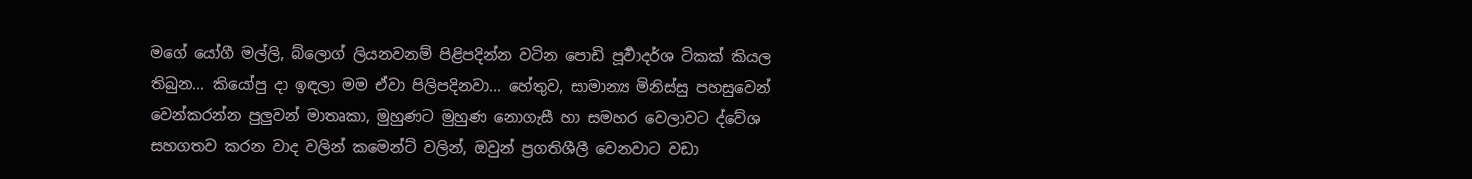මගේ යෝගී මල්ලි, බ්ලොග් ලියනවනම් පිළිපදින්න වටින පොඩි පූර්‍වාදර්ශ ටිකක් කියල තිබුන... කියෝපු දා ඉඳලා මම ඒවා පිලිපදිනවා... හේතුව, සාමාන්‍ය මිනිස්සු පහසුවෙන් වෙන්කරන්න පුලුවන් මාතෘකා, මුහුණට මුහුණ නොගැසී හා සමහර වෙලාවට ද්වේශ සහගතව කරන වාද වලින් කමෙන්ට් වලින්, ඔවුන් ප්‍රගතිශීලී වෙනවාට වඩා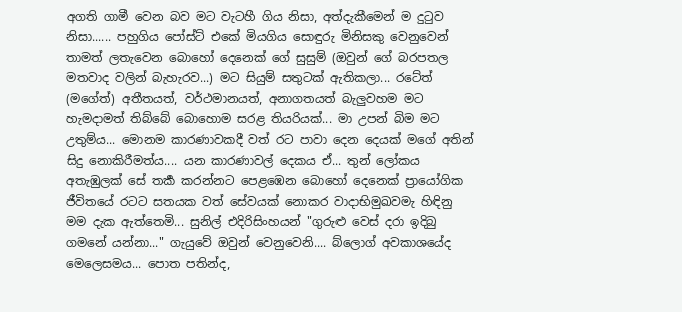අගති ගාමී වෙන බව මට වැටහී ගිය නිසා, අත්දැකීමෙන් ම දු‍ටුව නිසා...... පහුගිය පෝස්ට් එකේ මියගිය සොඳුරු මිනිසකු වෙනුවෙන් තාමත් ලතැවෙන බොහෝ දෙනෙක් ගේ සුසුම් (ඔවුන් ගේ බරපතල මතවාද වලින් බැහැරව...) මට සියුම් සතුටක් ඇතිකලා... රටේත් (මගේත්) අතීතයත්, වර්ථමානයත්, අනාගතයත් බැලුවහම මට හැමදාමත් තිබ්බේ බොහොම සරළ තියරියක්... මා උපන් බිම මට උතුම්ය... මොනම කාරණාවකදී වත් රට පාවා දෙන දෙයක් මගේ අතින් සිදු නොකිරීමත්ය.... යන කාරණාවල් දෙකය ඒ... තුන් ලෝකය අතැඹුලක් සේ තර්‍ක කරන්නට පෙළඹෙන බොහෝ දෙනෙක් ප්‍රායෝගික ජීවිතයේ රටට සතයක වත් සේවයක් නොකර වාදාභිමුඛවමැ හිඳිනු මම දැක ඇත්තෙමි... සුනිල් එදිරිසිංහයන් "ගුරුළු වෙස් දරා ඉදිබු ගමනේ යන්නා..." ගැයුවේ ඔවුන් වෙනුවෙනි.... බ්ලොග් අවකාශයේද මෙලෙසමය... පොත පතින්ද,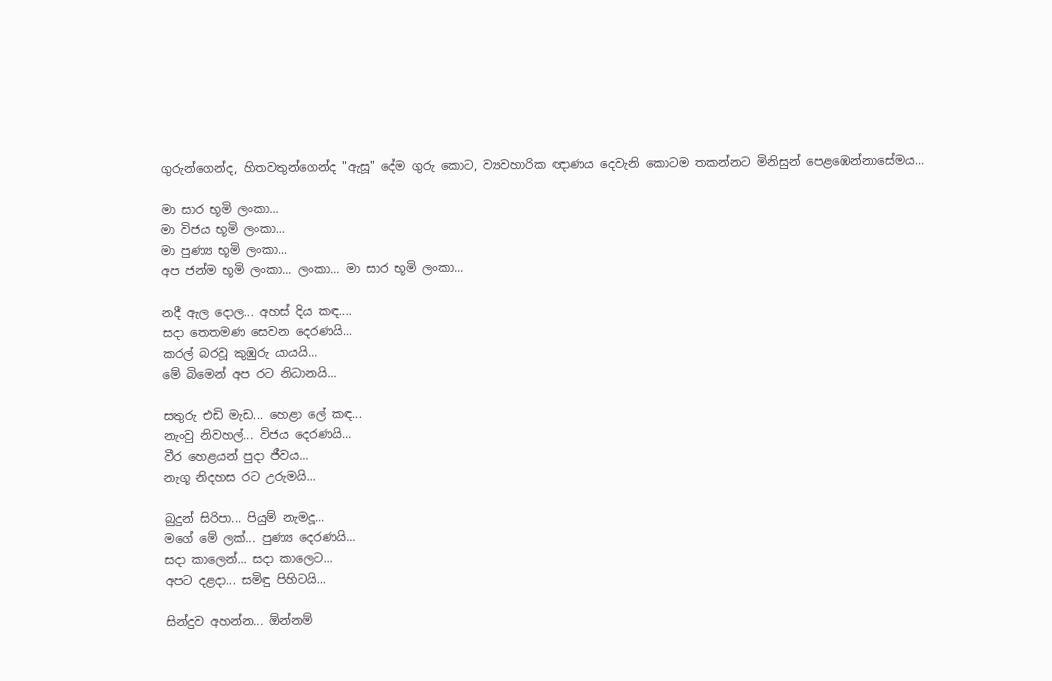ගුරුන්ගෙන්ද, හිතවතුන්ගෙන්ද "ඇසූ" දේම ගුරු කොට, ව්‍යවහාරික ඥාණය දෙවැනි කොටම තකන්නට මිනිසුන් පෙළඹෙන්නාසේමය...

මා සාර භූමි ලංකා...
මා විජය භූමි ලංකා...
මා පුණ්‍ය භූමි ලංකා...
අප ජන්ම භූමි ලංකා... ලංකා... මා සාර භූමි ලංකා...

නදී ඇල දොල... අහස් දිය කඳ....
සදා තෙතමණ සෙවන දෙරණයි...
කරල් බරවූ කුඹුරු යායයි...
මේ බිමෙන් අප රට නිධානයි...

සතුරු එඩි මැඩ... හෙළා ලේ කඳ...
නැංවු නිවහල්... විජය දෙරණයි...
වීර හෙළයන් පුදා ජීවය...
නැගූ නිදහස රට උරුමයි...

බුදුන් සිරිපා... පියුම් නැමදූ...
මගේ මේ ලක්... පුණ්‍ය දෙරණයි...
සදා කාලෙන්... සදා කාලෙට...
අපට දළදා... සමිඳු පිහිටයි...

සින්දුව අහන්න... ඕන්නම්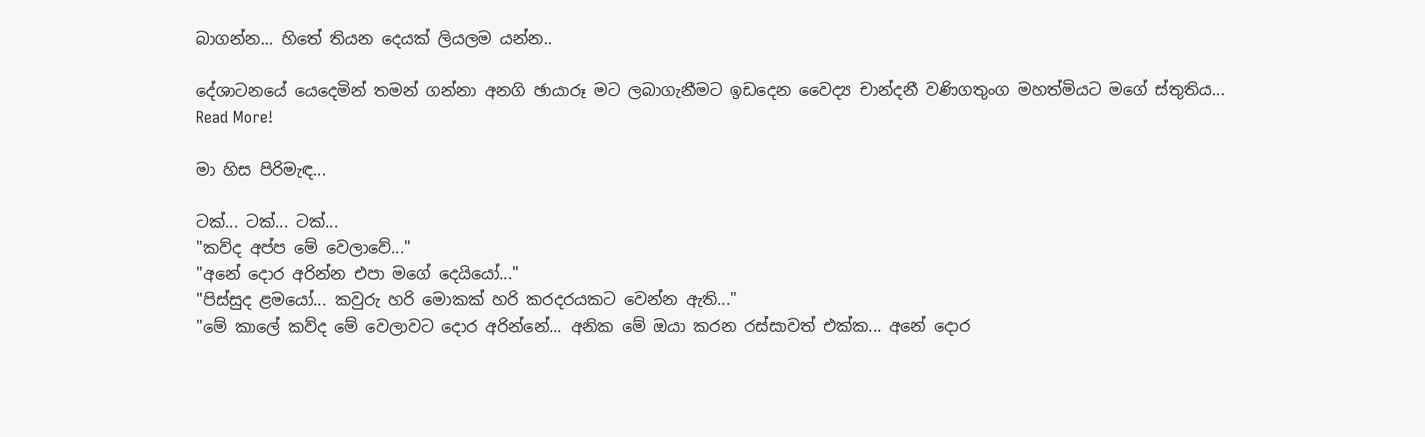බාගන්න... හිතේ තියන දෙයක් ලියලම යන්න..

දේශාටනයේ යෙදෙමින් තමන් ගන්නා අනගි ඡායාරූ මට ලබාගැනීමට ඉඩදෙන වෛද්‍ය චාන්දනී වණිගතුංග මහත්මියට මගේ ස්තුතිය...
Read More!

මා හිස පිරිමැඳ...

ටක්... ටක්... ටක්...
"කව්ද අප්ප මේ වෙලාවේ..."
"අනේ දොර අරින්න එපා මගේ දෙයියෝ..."
"පිස්සුද ළමයෝ... කවුරු හරි මොකක් හරි කරදරයකට වෙන්න ඇති..."
"මේ කාලේ කව්ද මේ වෙලාවට දොර අරින්නේ... අනික මේ ඔයා කරන රස්සාවත් එක්ක... අනේ දොර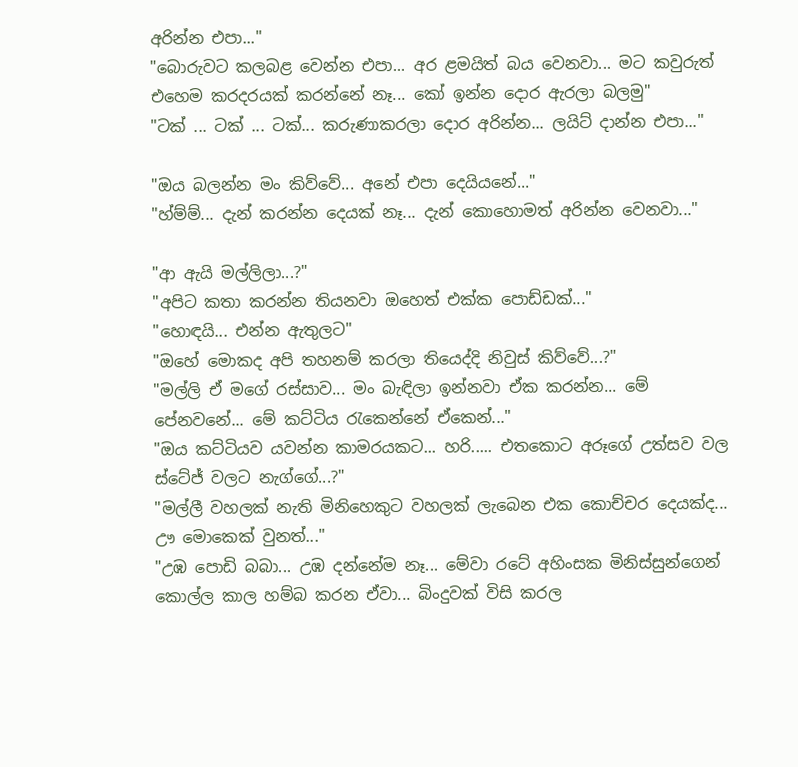අරින්න එපා..."
"බොරුවට කලබළ වෙන්න එපා... අර ළමයිත් බය වෙනවා... මට කවුරුත් එහෙම කරදරයක් කරන්නේ නෑ... කෝ ඉන්න දොර ඇරලා බලමු"
"ටක් ... ටක් ... ටක්... කරුණාකරලා දොර අරින්න... ලයිට් දාන්න එපා..."

"ඔය බලන්න මං කිව්වේ... අනේ එපා දෙයියනේ..."
"හ්ම්ම්... දැන් කරන්න දෙයක් නෑ... දැන් කොහොමත් අරින්න වෙනවා..."

"ආ ඇයි මල්ලිලා...?"
"අපිට කතා කරන්න තියනවා ඔහෙත් එක්ක පොඩ්ඩක්..."
"හොඳයි... එන්න ඇතුලට"
"ඔහේ මොකද අපි තහනම් කරලා තියෙද්දි නිවුස් කිව්වේ...?"
"මල්ලි ඒ මගේ රස්සාව... මං බැඳිලා ඉන්නවා ඒක කරන්න... මේ පේනවනේ... මේ කට්ටිය ‍රැකෙන්නේ ඒකෙන්..."
"ඔය කට්ටියව යවන්න කාමරයකට... හරි..... එතකොට අරූගේ උත්සව වල ස්ටේජ් වලට නැග්ගේ...?"
"මල්ලී වහලක් නැති මිනිහෙකුට වහලක් ලැබෙන එක කොච්චර දෙයක්ද... ඌ මොකෙක් වුනත්..."
"උඹ පොඩි බබා... උඹ දන්නේම නෑ... මේවා රටේ අහිංසක මිනිස්සුන්ගෙන් කොල්ල කාල හම්බ කරන ඒවා... බිංදුවක් විසි කරල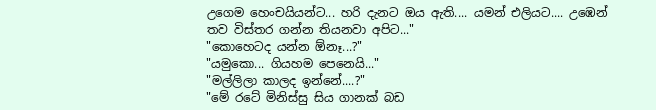උගෙම හෙංචයියන්ට... හරි දැනට ඔය ඇති.... යමන් එලියට.... උඹෙන් තව විස්තර ගන්න තියනවා අපිට..."
"කොහෙටද යන්න ඕනෑ...?"
"යමුකො... ගියහම පෙනෙයි..."
"මල්ලිලා කාලද ඉන්නේ....?"
"මේ රටේ මිනිස්සු සිය ගානක් බඩ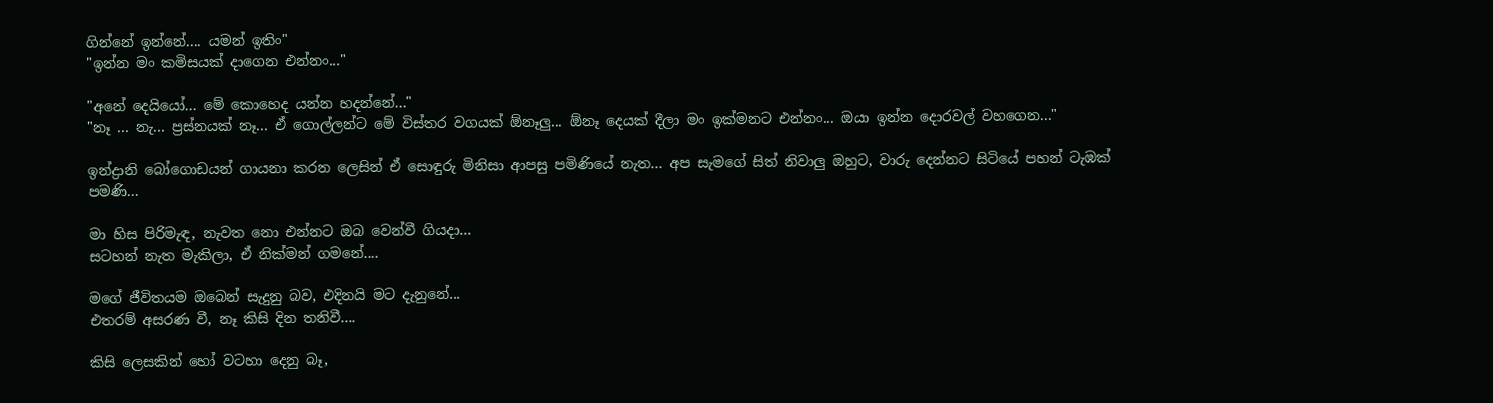ගින්නේ ඉන්නේ.... යමන් ඉතිං"
"ඉන්න මං කමිසයක් දාගෙන එන්නං..."

"අනේ දෙයියෝ... මේ කොහෙද යන්න හදන්නේ..."
"නෑ ... නැ... ප්‍රස්නයක් නෑ... ඒ ගොල්ලන්ට මේ විස්තර වගයක් ඕනෑලු... ඕනෑ දෙයක් දීලා මං ඉක්මනට එන්නං... ඔයා ඉන්න දොරවල් වහගෙන..."

ඉන්ද්‍රානි බෝගොඩයන් ගායනා කරන ලෙසින් ඒ සොඳුරු මිනිසා ආපසු පමිණියේ නැත... අප සැමගේ සිත් නිවාලු ඔහුට, වාරු දෙන්නට සිටියේ පහන් ටැඹක් පමණි...

මා හිස පිරිමැඳ, නැවත නො එන්නට ඔබ වෙන්වී ගියදා...
සටහන් නැත මැකිලා, ඒ නික්මන් ගමනේ....

මගේ ජීවිතයම ඔබෙන් සැදුනු බව, එදිනයි මට දැනුනේ...
එතරම් අසරණ වී, නෑ කිසි දින තනිවී....

කිසි ලෙසකින් හෝ වටහා දෙනු බෑ,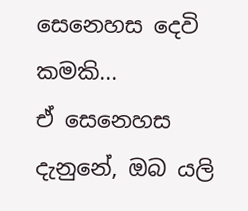සෙනෙහස දෙවි කමකි...
ඒ සෙනෙහස දැනුනේ, ඔබ යලි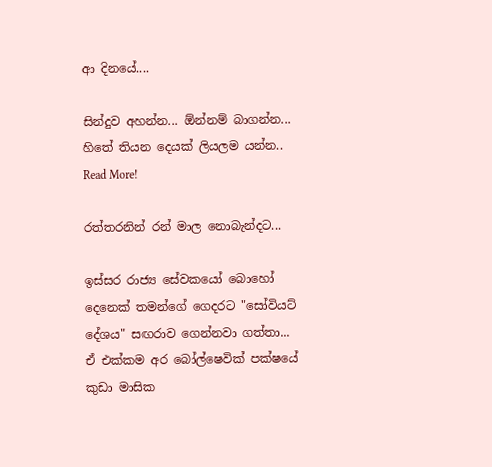ආ දිනයේ....

සින්දුව අහන්න... ඕන්නම් බාගන්න... හිතේ තියන දෙයක් ලියලම යන්න..
Read More!

රත්තරනින් රන් මාල නොබැන්දට...

ඉස්සර රාජ්‍ය සේවකයෝ බොහෝ දෙනෙක් තමන්ගේ ගෙදරට "සෝවියට් දේශය" සඟරාව ගෙන්නවා ගත්තා... ඒ එක්කම අර බෝල්ෂෙවික් පක්ෂයේ කුඩා මාසික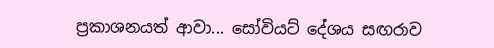ප්‍රකාශනයත් ආවා... සෝවියට් දේශය සඟරාව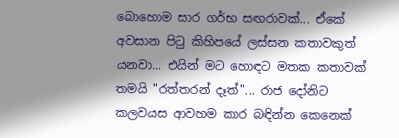බොහොම සාර ගර්භ සඟරාවක්... ඒකේ අවසාන පි‍ටු කිහිපයේ ලස්සන කතාවකුත් යනවා... එයින් මට හොඳට මතක කතාවක් තමයි "රත්තරන් දෑත්"... රාජ දෝනිට කලවයස ආවහම කාර බඳින්න කෙනෙක්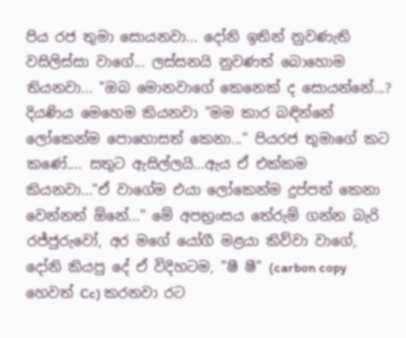පිය රජ තුමා සොයනවා... දෝනි ඉතින් නුවණැති වසිලිස්සා වාගේ... ලස්සනයි නුවණත් බොහොම තියනවා... "ඔබ මොනවාගේ කෙනෙක් ද සොයන්නේ...? දියණිය මෙහෙම කියනවා "මම කාර බඳින්නේ ලෝකෙන්ම පොහොසත් කෙනා..." පියරජ තුමාගේ කට කණේ.... සතුට ඇසිල්ලයි...ඇය ඒ එක්කම කියනවා..."ඒ වාගේම එයා ලෝකෙන්ම දුප්පත් කෙනා වෙන්නත් ඕනේ..." මේ අපභ්‍රංසය තේරුම් ගන්න බැරි රජ්ජුරුවෝ, අර මගේ යෝගී මළයා කිව්වා වාගේ, දෝනි කියපු දේ ඒ විදිහටම, "ෂී ෂී" (carbon copy හෙවත් Cc) කරනවා රට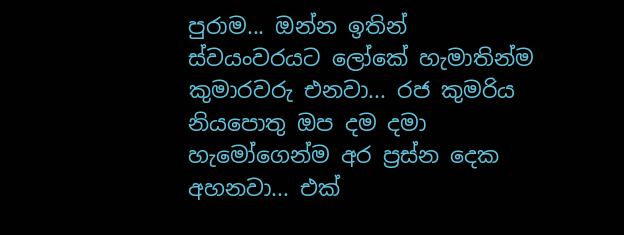පුරාම... ඔන්න ඉතින් ස්වයංවරයට ලෝකේ හැමාතින්ම කුමාරවරු එනවා... රජ කුමරිය නියපොතු ඔප දම දමා හැමෝගෙන්ම අර ප්‍රස්න දෙක අහනවා... එක්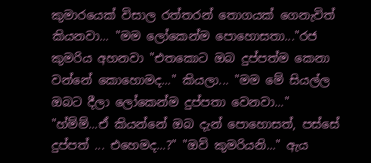කුමාරයෙක් විසාල රත්තරන් තොගයක් ගෙනැවිත් කියනවා... "මම ලෝකෙන්ම පොහොසතා..."රජ කුමරිය අහනවා "එතකොට ඔබ දුප්පත්ම කෙනා වන්නේ කොහොමද..." කියලා... "මම මේ සියල්ල ඔබට දීලා ලෝකෙන්ම දුප්පතා වෙනවා..." "හ්ම්ම්...ඒ කියන්නේ ඔබ දැන් පොහොසත්, පස්සේ දුප්පත් ... එහෙමද...?" "ඔව් කුමරියනි..." ඇය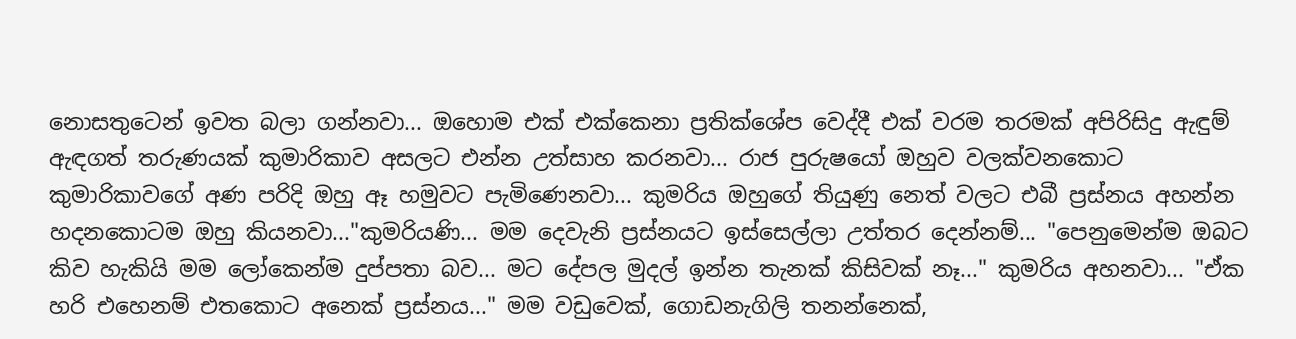නොසතුටෙන් ඉවත බලා ගන්නවා... ඔහොම එක් එක්කෙනා ප්‍රතික්ශේප වෙද්දී එක් වරම තරමක් අපිරිසිදු ඇඳුම් ඇඳගත් තරුණයක් කුමාරිකාව අසලට එන්න උත්සාහ කරනවා... රාජ පුරුෂයෝ ඔහුව වලක්වනකොට කුමාරිකාවගේ අණ පරිදි ඔහු ඈ හමුවට පැමිණෙනවා... කුමරිය ඔහුගේ තියුණු නෙත් වලට එබී ප්‍රස්නය අහන්න හදනකොටම ඔහු කියනවා..."කුමරියණි... මම දෙවැනි ප්‍රස්නයට ඉස්සෙල්ලා උත්තර දෙන්නම්... "පෙනුමෙන්ම ඔබට කිව හැකියි මම ලෝකෙන්ම දුප්පතා බව... මට දේපල මුදල් ඉන්න තැනක් කිසිවක් නෑ..." කුමරිය අහනවා... "ඒක හරි එහෙනම් එතකොට අනෙක් ප්‍රස්නය..." මම වඩුවෙක්, ගොඩනැගිලි තනන්නෙක්,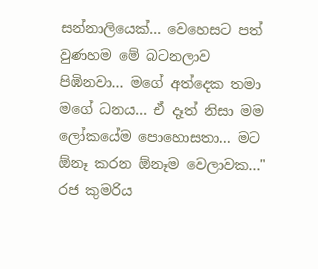සන්නාලියෙක්... වෙහෙසට පත් වුණහම මේ බටනලාව පිඹිනවා... මගේ අත්දෙක තමා මගේ ධනය... ඒ දෑත් නිසා මම ලෝකයේම පොහොසතා... මට ඕනෑ කරන ඕනෑම වෙලාවක..." රජ කුමරිය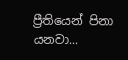ප්‍රීතියෙන් පිනා යනවා...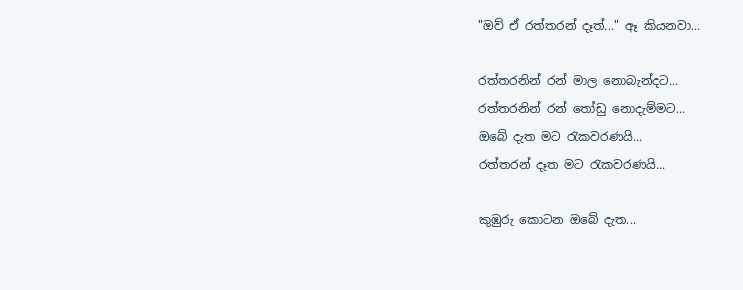"ඔව් ඒ රත්තරන් දෑත්..." ඈ කියනවා...

රත්තරනින් රන් මාල නොබැන්දට...
රත්තරනින් රන් ‍තෝඩු නොදැම්මට...
ඔබේ දැත මට ‍රැකවරණයි...
රත්තරන් දෑත මට ‍රැකවරණයි...

කුඹුරු කොටන ඔබේ දැත...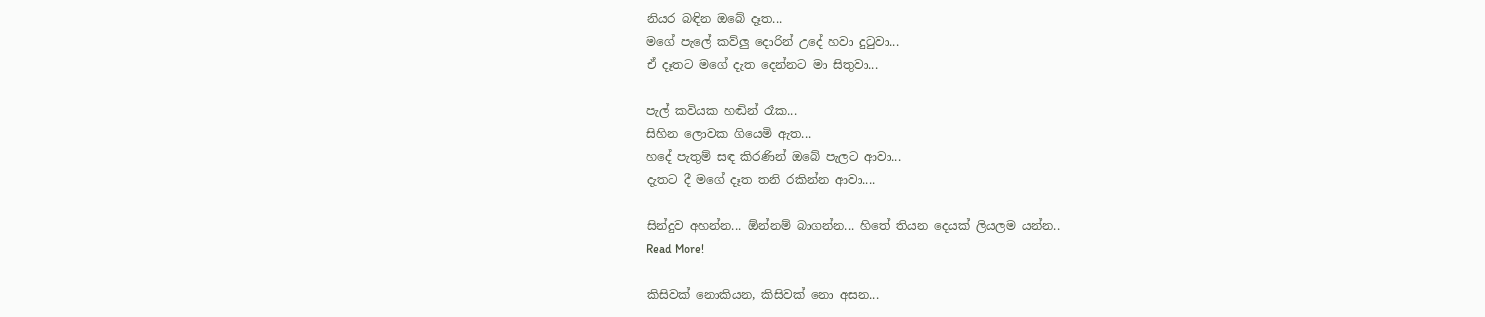නියර බඳින ඔබේ දෑත...
මගේ පැලේ කව්ලු දොරින් උදේ හවා දු‍ටුවා...
ඒ දෑතට මගේ දැත දෙන්නට මා සිතුවා...

පැල් කවියක හඬින් රෑක...
සිහින ලොවක ගියෙමි ඇත...
හදේ පැතුම් සඳ කිරණින් ඔබේ පැලට ආවා...
දැතට දී මගේ දෑත තනි රකින්න ආවා....

සින්දුව අහන්න... ඕන්නම් බාගන්න... හිතේ තියන දෙයක් ලියලම යන්න..
Read More!

කිසිවක් නොකියන, කිසිවක් නො අසන...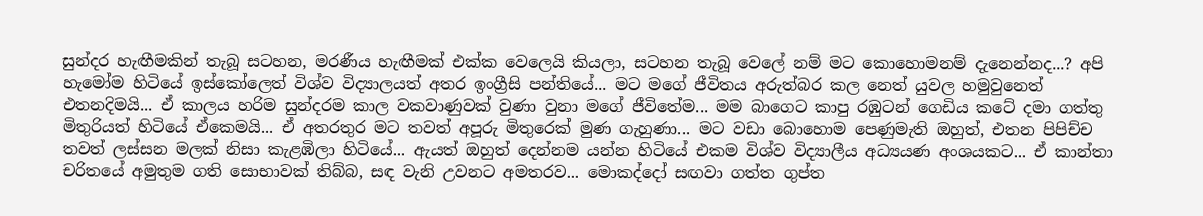සුන්දර හැඟීමකින් තැබූ සටහන, මරණීය හැඟීමක් එක්ක වෙලෙයි කියලා, සටහන තැබූ වෙලේ නම් මට කොහොමනම් දැනෙන්නද...? අපි හැමෝම හිටියේ ඉස්කෝලෙත් විශ්ව විද්‍යාලයත් අතර ඉංග්‍රීසි පන්තියේ... මට මගේ ජීවිතය අරුත්බර කල නෙත් යුවල හමුවුනෙත් එතනදිමයි... ඒ කාලය හරිම සුන්දරම කාල වකවාණුවක් වුණා වුනා මගේ ජීවිතේම... මම බාගෙට කාපු රඹුටන් ගෙඩිය කටේ දමා ගත්තු මිතුරියත් හිටියේ ඒකෙමයි... ඒ අතරතුර මට තවත් අපූරු මිතුරෙක් මුණ ගැහුණා... මට වඩා බොහොම පෙණුමැති ඔහුත්, එතන පිපිච්ච තවත් ලස්සන මලක් නිසා කැළඹිලා හිටියේ... ඇයත් ඔහුත් දෙන්නම යන්න හිටියේ එකම විශ්ව විද්‍යාලීය අධ්‍යයණ අංශයකට... ඒ කාන්තා චරිතයේ අමුතුම ගති සොභාවක් තිබ්බ, සඳ වැනි උවනට අමතරව... මොකද්දෝ සඟවා ගත්ත ගුප්ත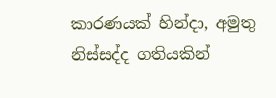කාරණයක් හින්දා, අමුතු නිස්සද්ද ගතියකින්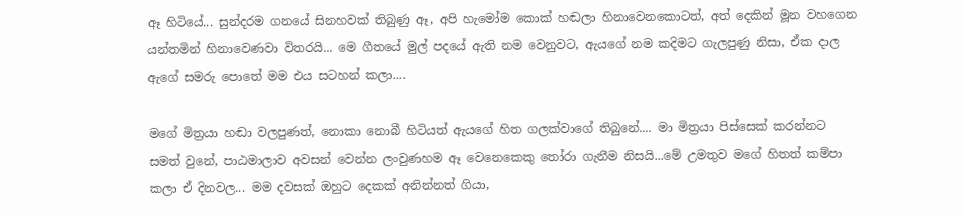ඈ හිටියේ... සුන්දරම ගනයේ සිනහවක් තිබුණු ඈ, අපි හැමෝම කොක් හඬලා හිනාවෙනකොටත්, අත් දෙකින් මූන වහගෙන යන්තමින් හිනාවෙණවා විතරයි... මෙ ගීතයේ මුල් පදයේ ඇති නම වෙනුවට, ඇයගේ නම කදිමට ගැලපුණු නිසා, ඒක දාල ඇගේ සමරු පොතේ මම එය සටහන් කලා....

මගේ මිත්‍රයා හඬා වලපුණත්, නොකා නොබී හිටියත් ඇයගේ හිත ගලක්වාගේ තිබුනේ.... මා මිත්‍රයා පිස්සෙක් කරන්නට සමත් වුනේ, පාඨමාලාව අවසන් වෙන්න ලංවුණහම ඈ වෙනෙකෙකු ‍තෝරා ගැනීම නිසයි...මේ උමතුව මගේ හිතත් කම්පා කලා ඒ දිනවල... මම දවසක් ඔහුට දෙකක් අනින්නත් ගියා,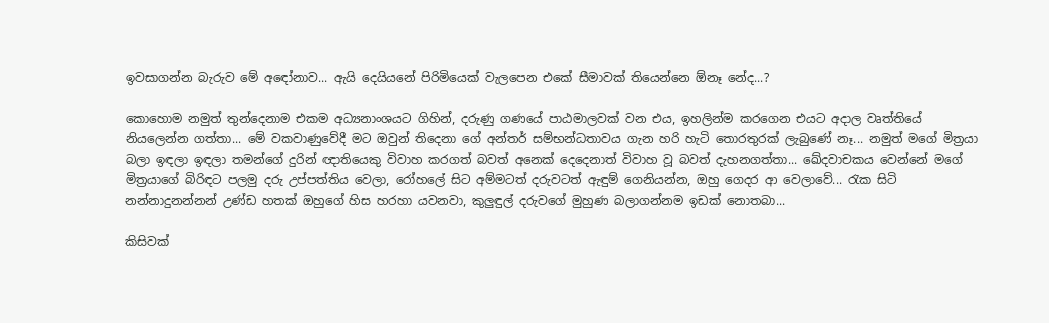ඉවසාගන්න බැරුව මේ අඳෝනාව... ඇයි දෙයියනේ පිරිමියෙක් වැලපෙන එකේ සීමාවක් තියෙන්නෙ ඕනෑ නේද...?

කොහොම නමුත් තුන්දෙනාම එකම අධ්‍යනාංශයට ගිහින්, දරුණු ගණයේ පාඨමාලවක් වන එය, ඉහලින්ම කරගෙන එයට අදාල වෘත්තියේ නියලෙන්න ගත්තා... මේ වකවාණුවේදී මට ඔවුන් තිදෙනා ගේ අන්තර් සම්භන්ධතාවය ගැන හරි හැටි තොරතුරක් ලැබුණේ නෑ... නමුත් මගේ මිත්‍රයා බලා ඉඳලා ඉඳලා තමන්ගේ දුරින් ඥාතියෙකු විවාහ කරගත් බවත් අනෙක් දෙදෙනාත් විවාහ වූ බවත් දැහනගත්තා... ඛේදවාචකය වෙන්නේ මගේ මිත්‍රයාගේ බිරිඳට පලමු දරු උප්පත්තිය වෙලා, රෝහලේ සිට අම්මටත් දරුවටත් ඇඳුම් ගෙනියන්න, ඔහු ගෙදර ආ වෙලාවේ... රැක සිටි නන්නාදුනන්නන් උණ්ඩ හතක් ඔහුගේ හිස හරහා යවනවා, කුලුඳුල් දරුවගේ මුහුණ බලාගන්නම ඉඩක් නොතබා...

කිසිවක්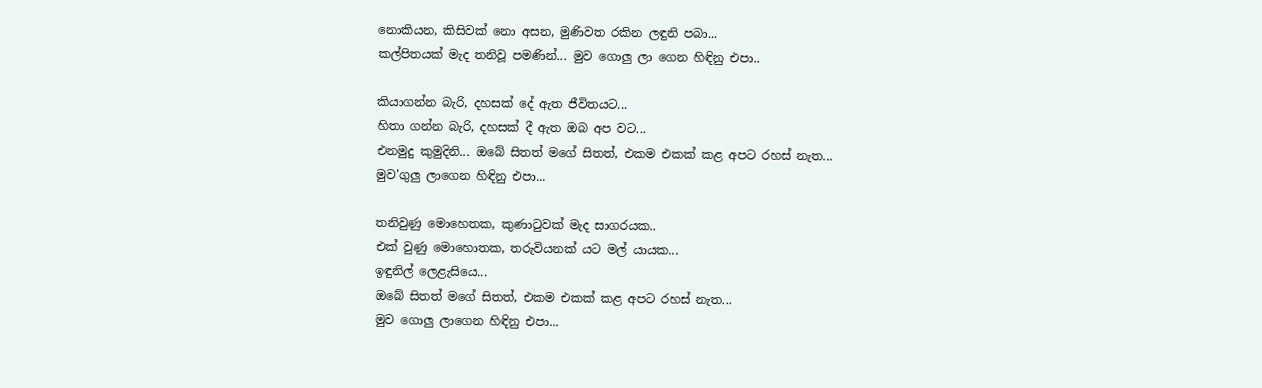නොකියන, කිසිවක් නො අසන, මුණිවත රකින ලඳුනි පබා...
කල්පිතයක් මැද තනිවූ පමණින්... මුව ගොලු ලා ගෙන හිඳිනු එපා..

කියාගන්න බැරි, දහසක් දේ ඇත ජීවිතයට...
හිතා ගන්න බැරි, දහසක් දී ඇත ඔබ අප වට...
එනමුදු කුමුදිනි... ඔබේ සිතත් මගේ සිතත්, එකම එකක් කළ අපට රහස් නැත...
මුව'ගුලු ලාගෙන හිඳිනු එපා...

තනිවුණු මොහෙතක, කුණා‍ටුවක් මැද සාගරයක..
එක් වුණු මොහොතක, තරුවියනක් යට මල් යායක...
ඉඳුනිල් ලෙළැසියෙ...
ඔබේ සිතත් මගේ සිතත්, එකම එකක් කළ අපට රහස් නැත...
මුව ගොලු ලාගෙන හිඳිනු එපා...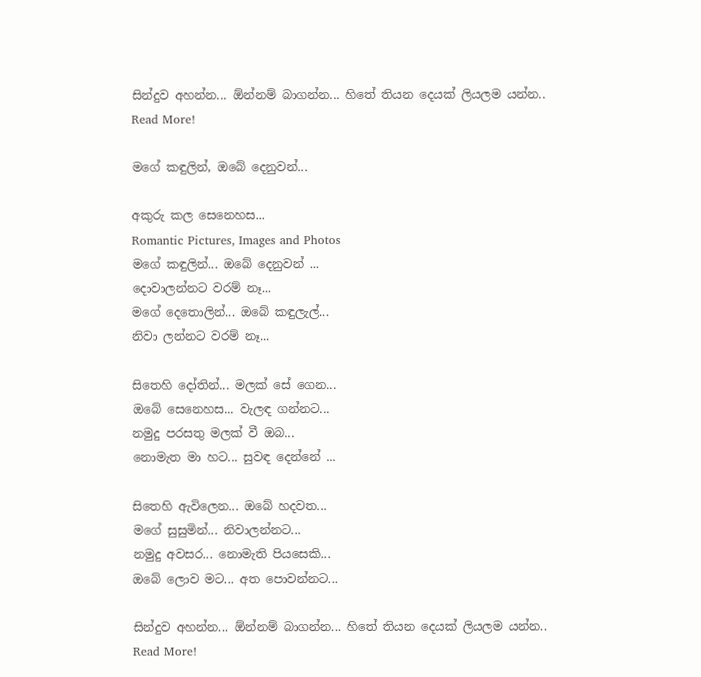සින්දුව අහන්න... ඕන්නම් බාගන්න... හිතේ තියන දෙයක් ලියලම යන්න..
Read More!

මගේ කඳුලින්, ඔබේ දෙනුවන්...

අකුරු කල සෙනෙහස...
Romantic Pictures, Images and Photos
මගේ කඳුලින්... ඔබේ දෙනුවන් ...
දොවාලන්නට වරම් නෑ...
මගේ දෙතොලින්... ඔබේ කඳුලැල්...
නිවා ලන්නට වරම් නෑ...

සිතෙහි දෝතින්... මලක් සේ ගෙන...
ඔබේ සෙනෙහස... වැලඳ ගන්නට...
නමුදු පරසතු මලක් වී ඔබ...
නොමැත මා හට... සුවඳ දෙන්නේ ...

සිතෙහි ඇවිලෙන... ඔබේ හදවත...
මගේ සුසුමින්... නිවාලන්නට...
නමුදු අවසර... නොමැති පියසෙකි...
ඔබේ ලොව මට... අත පොවන්නට...

සින්දුව අහන්න... ඕන්නම් බාගන්න... හිතේ තියන දෙයක් ලියලම යන්න..
Read More!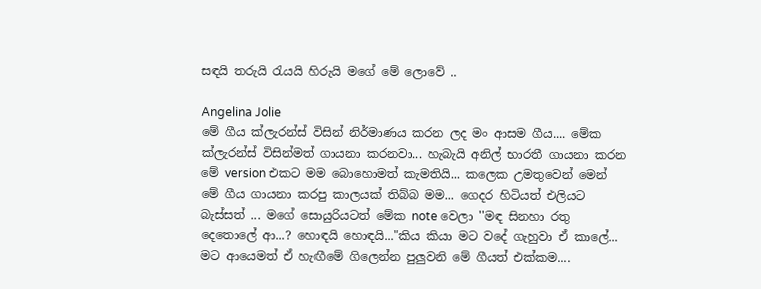සඳයි තරුයි ‍රැයයි හිරුයි මගේ මේ ලොවේ ..

Angelina Jolie
මේ ගීය ක්ලැරන්ස් විසින් නිර්මාණය කරන ලද මං ආසම ගීය.... මේක ක්ලැරන්ස් විසින්මත් ගායනා කරනවා... හැබැයි අනිල් භාරතී ගායනා කරන මේ version එකට මම බොහොමත් කැමතියි... කලෙක උමතුවෙන් මෙන් මේ ගීය ගායනා කරපු කාලයක් තිබ්බ මම... ගෙදර හිටියත් එලියට බැස්සත් ... මගේ සොයුරියටත් මේක note වෙලා ''මඳ සිනහා රතු දෙතොලේ ආ...? හොඳයි හොඳයි..."කිය කියා මට වදේ ගැහුවා ඒ කාලේ... මට ආයෙමත් ඒ හැඟීමේ ගිලෙන්න පුලුවනි මේ ගීයත් එක්කම....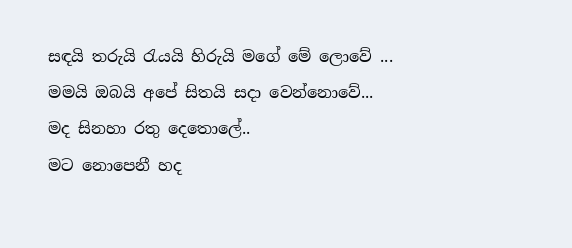සඳයි තරුයි ‍රැයයි හිරුයි මගේ මේ ලොවේ ...
මමයි ඔබයි අපේ සිතයි සදා වෙන්නොවේ...
මද සිනහා රතු දෙතොලේ..
මට නොපෙනී හද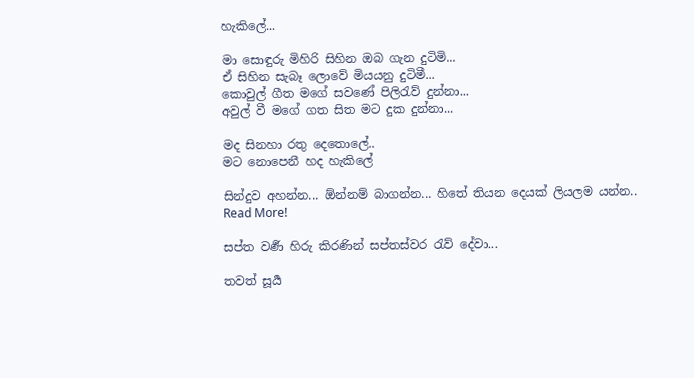හැකිලේ...

මා සොඳුරු මිහිරි සිහින ඔබ ගැන දුටිමි...
ඒ සිහින සැබෑ ලොවේ මියයනු දුටිමී...
කොවුල් ගීත මගේ සවණේ පිලි‍රැව් දුන්නා...
අවුල් වී මගේ ගත සිත මට දුක දුන්නා...

මද සිනහා රතු දෙතොලේ..
මට නොපෙනී හද හැකිලේ

සින්දුව අහන්න... ඕන්නම් බාගන්න... හිතේ තියන දෙයක් ලියලම යන්න..
Read More!

සප්ත වර්‍ණ හිරු කිරණින් සප්තස්වර ‍රැව් දේවා...

තවත් සූර්‍ය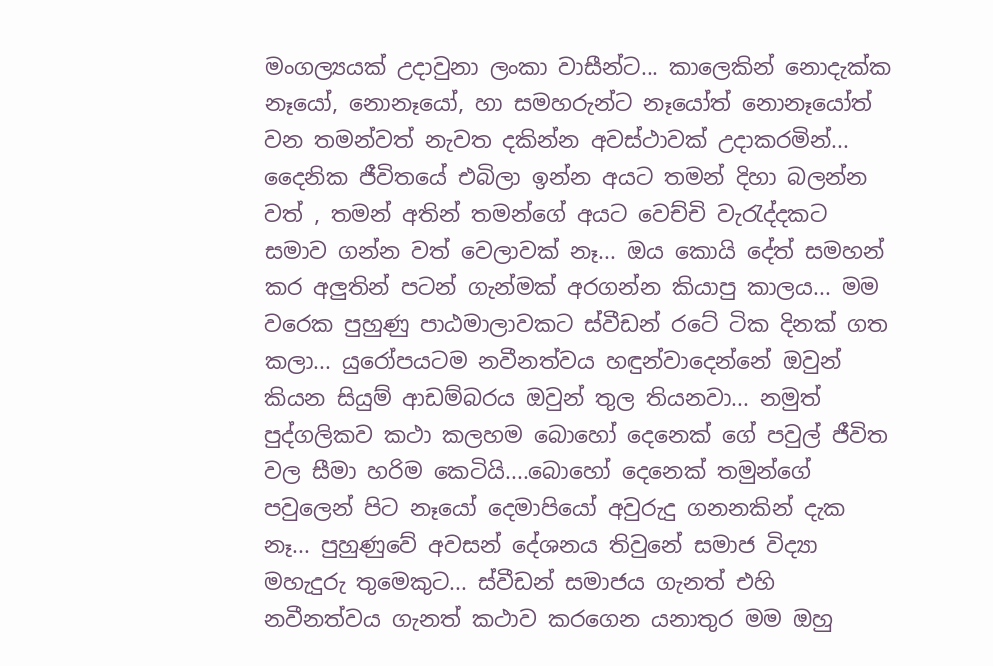මංගල්‍යයක් උදාවුනා ලංකා වාසීන්ට... කාලෙකින් නොදැක්ක නෑයෝ, නොනෑයෝ, හා සමහරුන්ට නෑයෝත් නොනෑයෝත් වන තමන්වත් නැවත දකින්න අවස්ථාවක් උදාකරමින්... දෛනික ජීවිතයේ එබිලා ඉන්න අයට තමන් දිහා බලන්න වත් , තමන් අතින් තමන්ගේ අයට වෙච්චි වැ‍රැද්දකට සමාව ගන්න වත් වෙලාවක් නෑ... ඔය කොයි දේත් සමහන් කර අලුතින් පටන් ගැන්මක් අරගන්න කියාපු කාලය... මම වරෙක පුහුණු පාඨමාලාවකට ස්වීඩන් රටේ ටික දිනක් ගත කලා... යුරෝපයටම නවීනත්වය හඳුන්වාදෙන්නේ ඔවුන් කියන සියුම් ආඩම්බරය ඔවුන් තුල තියනවා... නමුත් පුද්ගලිකව කථා කලහම බොහෝ දෙනෙක් ගේ පවුල් ජීවිත වල සීමා හරිම කෙටියි....බොහෝ දෙනෙක් තමුන්ගේ පවුලෙන් පිට නෑයෝ දෙමාපියෝ අවුරුදු ගනනකින් දැක නෑ... පුහුණුවේ අවසන් දේශනය තිවුනේ සමාජ විද්‍යා මහැදුරු තුමෙකුට... ස්වීඩන් සමාජය ගැනත් එහි නවීනත්වය ගැනත් කථාව කරගෙන යනාතුර මම ඔහු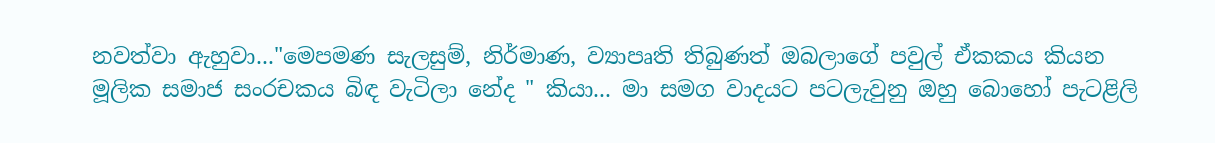නවත්වා ඇහුවා..."මෙපමණ සැලසුම්, නිර්මාණ, ව්‍යාපෘති තිබුණත් ඔබලාගේ පවුල් ඒකකය කියන මූලික සමාජ සංරචකය බිඳ වැටිලා නේද " කියා... මා සමග වාදයට පටලැවුනු ඔහු බොහෝ පැටළිලි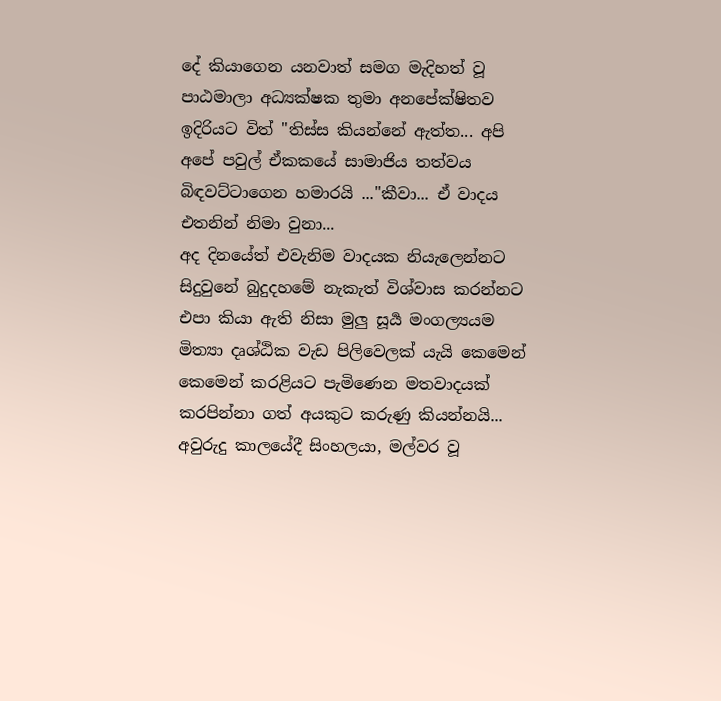දේ කියාගෙන යනවාත් සමග මැදිහත් වූ පාඨමාලා අධ්‍යක්ෂක තුමා අනපේක්ෂිතව ඉදිරියට විත් "තිස්ස කියන්නේ ඇත්ත... අපි අපේ පවුල් ඒකකයේ සාමාජිය තත්වය බිඳවට්ටාගෙන හමාරයි ..."කීවා... ඒ වාදය එතනින් නිමා වුනා...
අද දිනයේත් එවැනිම වාදයක නියැලෙන්නට සිදුවුනේ බුදුදහමේ නැකැත් විශ්වාස කරන්නට එපා කියා ඇති නිසා මුලු සූර්‍ය මංගල්‍යයම මිත්‍යා දෘශ්ඨික වැඩ පිලිවෙලක් යැයි කෙමෙන් කෙමෙන් කරළියට පැමිණෙන මතවාදයක් කරපින්නා ගත් අයකුට කරුණු කියන්නයි... අවුරුදු කාලයේදී සිංහලයා, මල්වර වූ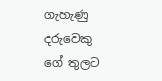ගැහැණු දරුවෙකු ගේ තුලට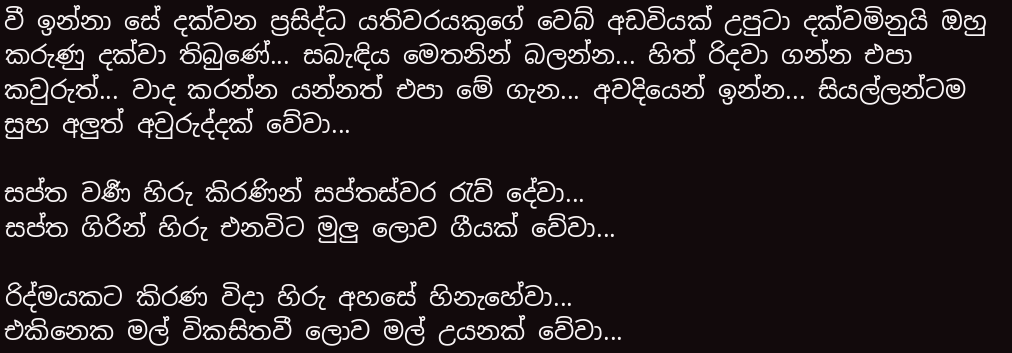වී ඉන්නා සේ දක්වන ප්‍රසිද්ධ යතිවරයකුගේ වෙබ් අඩවියක් උපුටා දක්වමිනුයි ඔහු කරුණු දක්වා තිබුණේ... සබැඳිය මෙතනින් බලන්න... හිත් රිදවා ගන්න එපා කවුරුත්... වාද කරන්න යන්නත් එපා මේ ගැන... අවදියෙන් ඉන්න... සියල්ලන්ටම සුභ අලුත් අවුරුද්දක් වේවා...

සප්ත වර්‍ණ හිරු කිරණින් සප්තස්වර ‍රැව් දේවා...
සප්ත ගිරින් හිරු එනවිට මුලු ලොව ගීයක් වේවා...

රිද්මයකට කිරණ විදා හිරු අහසේ හිනැහේවා...
එකිනෙක මල් විකසිතවී ලොව මල් උයනක් වේවා...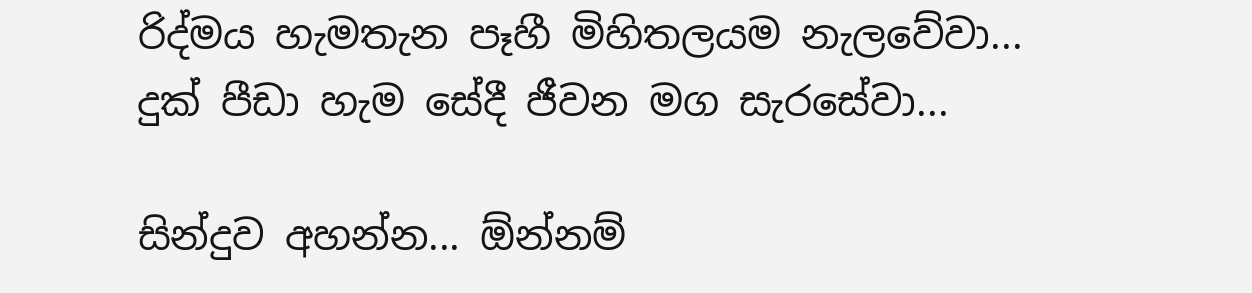රිද්මය හැමතැන පෑහී මිහිතලයම නැලවේවා...
දුක් පීඩා හැම සේදී ජීවන මග සැරසේවා...

සින්දුව අහන්න... ඕන්නම්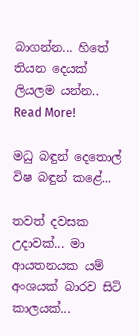බාගන්න... හිතේ තියන දෙයක් ලියලම යන්න..
Read More!

මධු බඳුන් දෙතොල් විෂ බඳුන් කළේ...

තවත් දවසක උදාවක්... මා ආයතනයක යම් අංශයක් බාරව සිටි කාලයක්...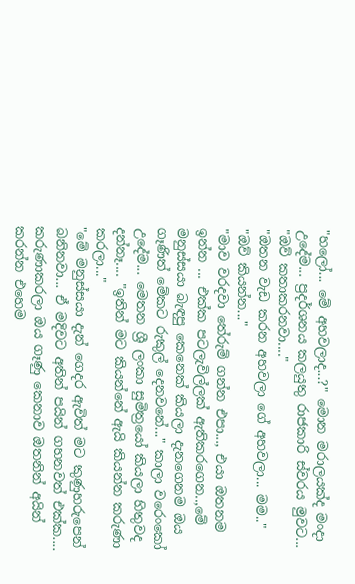"හලෝ... මේ අහවලාද...?" මොන මරාලයක්ද මංදා උදේම... ප්‍රදර්ශනය කලයුතු රාජකාරි ස්වරය මුවට... "ඔව් කතාකරනවා...."
"ඔතන වැඩ කරන අහවලා ගේ අහවලා... මම.." "ඔව් කියන්න..."
"මාව වරදවා තේරුම් ගන්න එපා..., එයා ඔතනම ඉන්න ... එක්ක පටලැවිල්ලක් ඇතිකරගෙන..,මේ මනුස්සයා බැඳපු කෙනෙක් කියලා දැනගෙනම ඔය ගෑණිත් මේකට රුකුල් දෙනවනේ..." කාලා වරෙංකෝ උදේම... මෙතන ශ්‍රී ලංකා සුමිත්‍රයෝ කියලා හිතුවද දන්නෑ.... "ඉතින් මට කියන්නේ ඇයි කියන්න කරුණා කරලා..."
"මේ මනුස්සයා දැන් ගෙදර ඇවිත් මට කුණුහරුපෙන් බනිනවා... ඒ මදිවට අතින් පයින් ගහනවත් එක්ක.... කරුණාකරලා ඔය ගෑණු කෙනාව ඔතනින් අයින් කරන්න එහෙම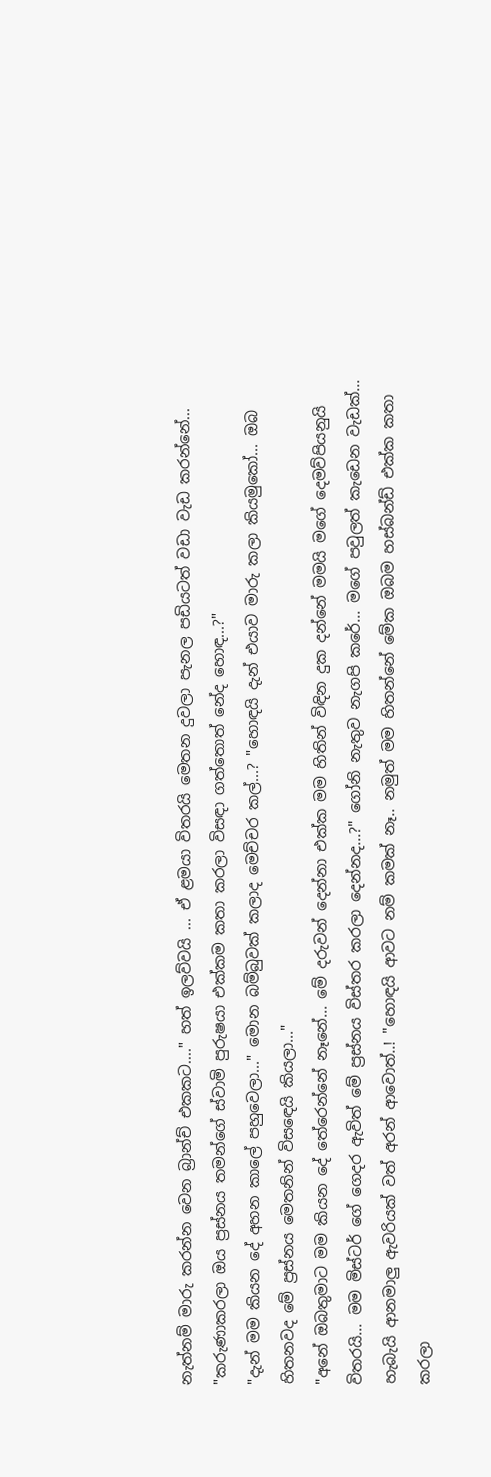නැත්නම් මාරු කරන්න වෙන බ්‍රාන්ච් එකකට...." හත් ඉලව්වයි ... ඒ ළමයා විතරයි මෙතන දුවලා පැනල පඩියටත් වඩා වැඩ කරන්නේ... "කරුණාකරලා ඔය ප්‍රස්නය තමන්ගේ ස්වාමි පුරුෂයා එක්කම කතා කරලා විසඳා ගත්තොත් නේද හොඳ...?"
"දැන් මම කියන දේ අහන කාලේ පහුවෙලා..." මොන බම්බුවක් කලාද මෙච්චර කල්...? "හොඳයි දැන් එයාව මාරු කලා කියමුකෝ... ඔබ හිතනවද මේ ප්‍රස්නය මෙතනින් විස‍ඳෙයි කියලා..."
"අනේ ඔබතුමාට මම කියන දේ තේරෙන්නේ නෑනේ... මේ දරුවන් දෙන්නා එක්ක මම හිතින් විඳින දුක දන්නේ මමයි මගේ දෙමව්පියනුයි විතරයි... මම මිස්ටර් ගේ ගෙදර ඇවිත් මේ ප්‍රස්නය විස්තර කරලා දෙන්නද...?" ගෝනි නැතුව නැගපි කරේ... මගේ පවුලත් කැඩෙන වැඩක්... හැබැයි ආනමාලු ඇවරියක් වත් අරන් ආවොත්..! "හොඳයි ආවට නම් කමක් නෑ.. නමුත් මම හිතන්නේ මේක ඔබම හස්බන්ඩ් එක්ක කතා කරලා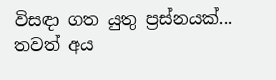විසඳා ගත යුතු ප්‍රස්නයක්... තවත් අය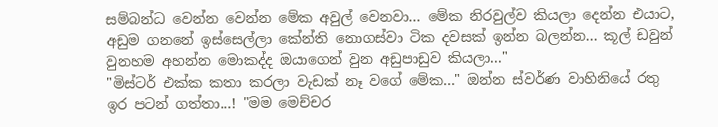සම්බන්ධ වෙන්න වෙන්න මේක අවුල් වෙනවා... මේක නිරවුල්ව කියලා දෙන්න එයාට, අඩුම ගනනේ ඉස්සෙල්ලා කේන්ති නොගස්වා ටික දවසක් ඉන්න බලන්න... කූල් ඩවුන් වුනහම අහන්න මොකද්ද ඔයාගෙන් වුන අඩුපාඩුව කියලා..."
"මිස්ටර් එක්ක කතා කරලා වැඩක් නෑ වගේ මේක..." ඔන්න ස්වර්ණ වාහිනියේ රතු ඉර පටන් ගත්තා...! "මම මෙච්චර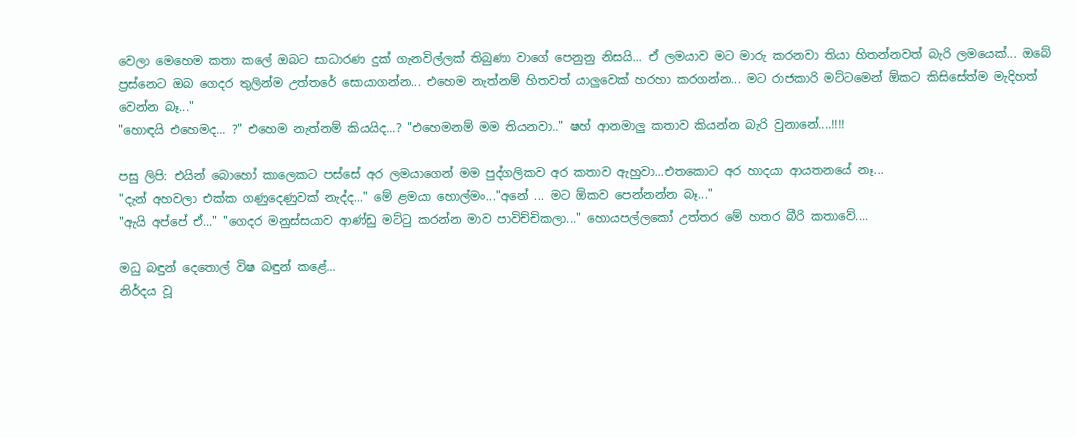වෙලා මෙහෙම කතා කලේ ඔබට සාධාරණ දුක් ගැනවිල්ලක් තිබුණා වාගේ පෙනුනු නිසයි... ඒ ලමයාව මට මාරු කරනවා තියා හිතන්නවත් බැරි ලමයෙක්... ඔබේ ප්‍රස්නෙට ඔබ ගෙදර තුලින්ම උත්තරේ සොයාගන්න... එහෙම නැත්නම් හිතවත් යාලුවෙක් හරහා කරගන්න... මට රාජකාරි මට්ටමෙන් ඕකට කිසිසේත්ම මැදිහත් වෙන්න බෑ..."
"හොඳයි එහෙමද... ?" එහෙම නැත්නම් කියයිද...? "එහෙමනම් මම තියනවා.." ෂහ් ආනමාලු කතාව කියන්න බැරි වුනානේ....!!!!

පසු ලිපි: එයින් බොහෝ කාලෙකට පස්සේ අර ලමයාගෙන් මම පුද්ගලිකව අර කතාව ඇහුවා...එතකොට අර හාදයා ආයතනයේ නෑ...
"දැන් අහවලා එක්ක ගණුදෙණුවක් නැද්ද..." මේ ළමයා හොල්මං..."අනේ ... මට ඕකව පෙන්නන්න බෑ..."
"ඇයි අප්පේ ඒ..." "ගෙදර මනුස්සයාව ආණ්ඩු මට්‍ටු කරන්න මාව පාවිච්චිකලා..." හොයපල්ලකෝ උත්තර මේ හතර බීරි කතාවේ....

මධු බඳුන් දෙතොල් විෂ බඳුන් කළේ...
නිර්දය වූ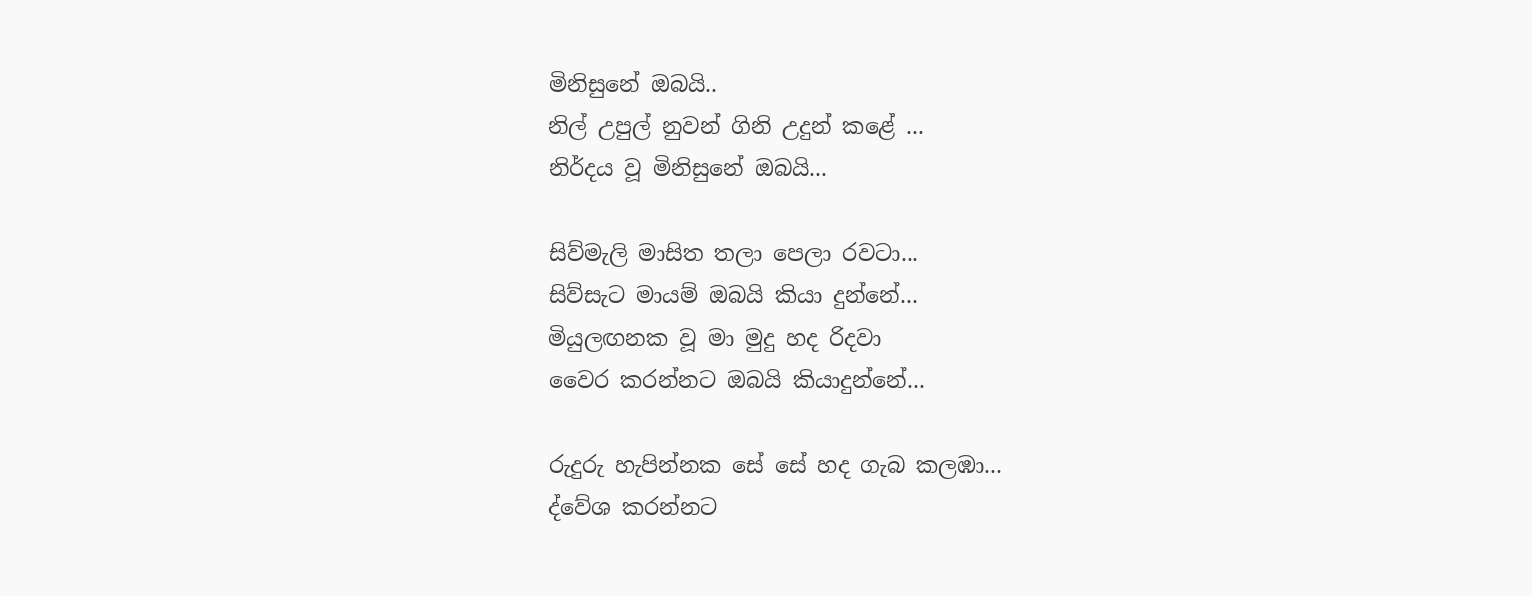මිනිසුනේ ඔබයි..
නිල් උපුල් නුවන් ගිනි උදුන් කළේ ...
නිර්දය වූ මිනිසුනේ ඔබයි...

සිව්මැලි මාසිත තලා පෙලා රවටා...
සිව්සැට මායම් ඔබයි කියා දුන්නේ...
මියුලඟනක වූ මා මුදු හද රිදවා
වෛර කරන්නට ඔබයි කියාදුන්නේ...

රුදුරු හැපින්නක සේ සේ හද ගැබ කලඹා...
ද්වේශ කරන්නට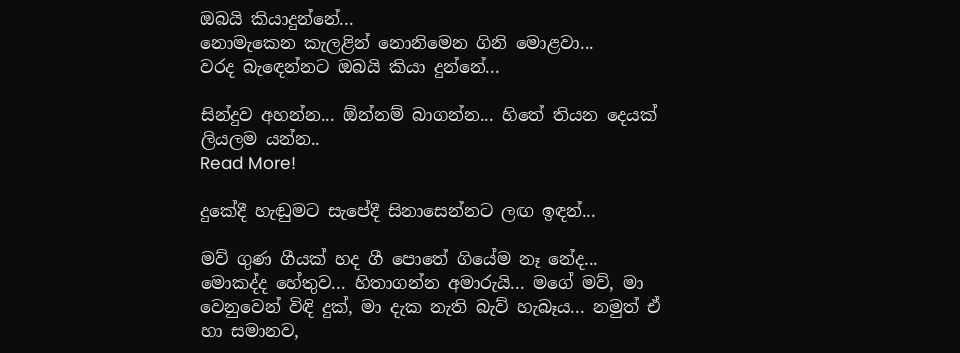ඔබයි කියාදුන්නේ...
නොමැකෙන කැලළින් නොනිමෙන ගිනි මොළවා...
වරද බැ‍ඳෙන්නට ඔබයි කියා දුන්නේ...

සින්දුව අහන්න... ඕන්නම් බාගන්න... හිතේ තියන දෙයක් ලියලම යන්න..
Read More!

දුකේදී හැඬුමට සැපේදී සිනාසෙන්නට ලඟ ඉඳන්...

මව් ගුණ ගීයක් හද ගී පොතේ ගියේම නෑ නේද... මොකද්ද හේතුව... හිතාගන්න අමාරුයි... මගේ මව්, මා වෙනුවෙන් විඳි දුක්, මා දැක නැති බැව් හැබෑය... නමුත් ඒ හා සමානව,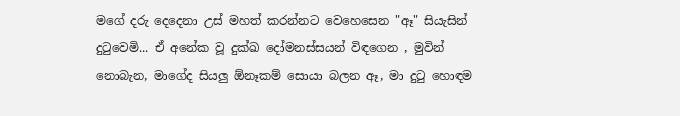මගේ දරු දෙදෙනා උස් මහත් කරන්නට වෙහෙසෙන "ඈ" සියැසින් දු‍ටුවෙමි... ඒ අනේක වූ දුක්ඛ දෝමනස්සයන් විඳගෙන , මුවින් නොබැන, මාගේද සියලු ඕනෑකම් සොයා බලන ඈ, මා දු‍ටු හොඳම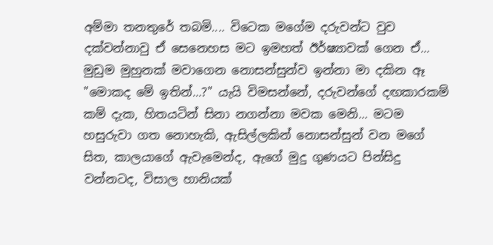අම්මා තනතුරේ තබමි.... විටෙක මගේම දරුවන්ට වුව දක්වන්නාවු ඒ සෙනෙහස මට ඉමහත් ඊර්ෂ්‍යාවක් ගෙන ඒ... මුඩුම මුහුනක් මවාගෙන නොසන්සුන්ව ඉන්නා මා දකින ඈ "මොකද මේ ඉතින්...?" යැයි විමසන්නේ, දරුවන්ගේ දඟකාරකම් කම් දැක, හිතයටින් සිනා නගන්නා මවක මෙනි... මටම හසුරුවා ගත නොහැකි, ඇසිල්ලකින් නොසන්සුන් වන මගේ සිත, කාලයාගේ ඇවැමෙන්ද, ඇගේ මුදු ගුණයට පින්සිදු වන්නටද, විසාල හානියක්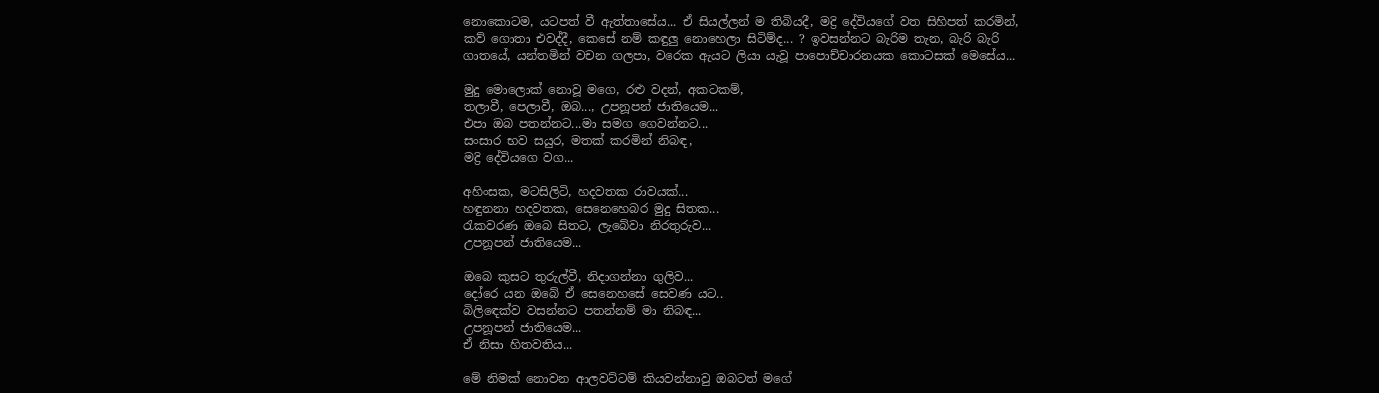නොකොටම, යටපත් වී ඇත්තාසේය... ඒ සියල්ලන් ම තිබියදී, මද්‍රි දේවියගේ වත සිහිපත් කරමින්, කව් ගොතා එවද්දී, කෙසේ නම් කඳුලු නොහෙලා සිටිම්ද... ? ඉවසන්නට බැරිම තැන, බැරි බැරි ගාතයේ, යන්තමින් වචන ගලපා, වරෙක ඇයට ලියා යැවූ පාපොච්චාරනයක කොටසක් මෙසේය...

මුදු මොලොක් නොවූ මගෙ, රළු වදන්, අකටකම්,
තලාවී, පෙලාවී, ඔබ..., උපනූපන් ජාතියෙම...
එපා ඔබ පතන්නට...මා සමග ගෙවන්නට...
සංසාර භව සයුර, මතක් කරමින් නිබඳ,
මද්‍රි දේවියගෙ වග...

අහිංසක, මටසිලිටි, හදවතක රාවයක්...
හඳුනනා හදවතක, සෙනෙහෙබර මුදු සිතක...
රැකවරණ ඔබෙ සිතට, ලැබේවා නිරතුරුව...
උපනූපන් ජාතියෙම...

ඔබෙ කුසට තුරුල්වී, නිදාගන්නා ගුලිව...
දෝරෙ යන ඔබේ ඒ සෙනෙහසේ සෙවණ යට..
බිලිඳෙක්ව වසන්නට පතන්නම් මා නිබඳ...
උපනූපන් ජාතියෙම...
ඒ නිසා හිතවතිය...

මේ නිමක් නොවන ආලවට්ටම් කියවන්නාවු ඔබටත් මගේ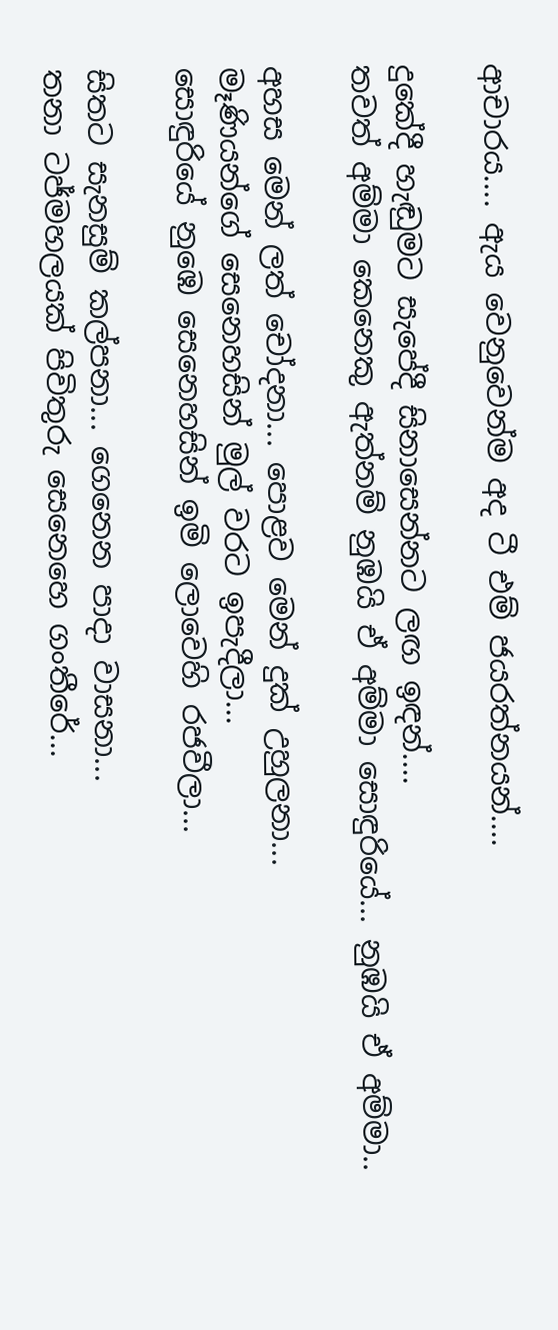ආචාරය.... ඇය වෙනුවෙන්ම අද ටී එම් ජයරත්නයන්....

දුකේදී හැඬුමට සැපේදී සිනාසෙන්නට ලඟ ඉඳන්....
තවත් අම්මා කෙනෙකු ඇත්නම් නුඹයි ඒ අම්මා සොඳුරියේ... නුඹයි ඒ අම්මා..

අහස මෙන් ලත් චෝදනා... පොළව මෙන් දුක් උහුලනා...
මෑණියන්ගේ සෙනෙහසින් මුල් වරට ඉපැදීලා...
සොඳුරියේ නුඹෙ සෙනෙහසින් ඉමි ලොවෙහි රජවීලා...

සිතට සැනසුම් කල්පනා... ගෙනෙන පාදා වාසනා...
තනා ටජ්මහලයක් පිවිතුරු සෙනෙහෙ ගංතීරේ...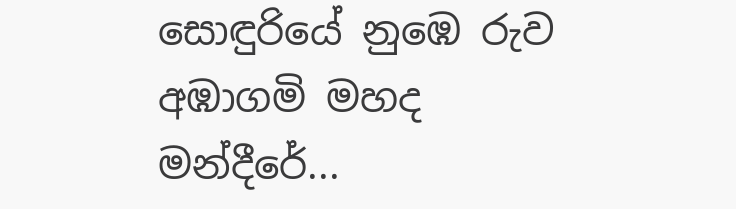සොඳුරියේ නුඹෙ රුව අඹාගමි මහද මන්දීරේ...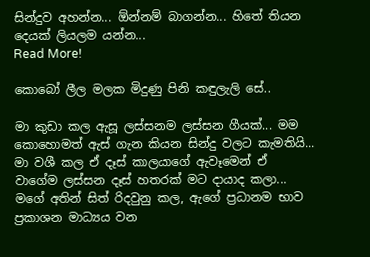සින්දුව අහන්න... ඕන්නම් බාගන්න... හිතේ තියන දෙයක් ලියලම යන්න...
Read More!

කොබෝ ලීල මලක මිදුණු පිනි කඳුලැලි සේ..

මා කුඩා කල ඇසූ ලස්සනම ලස්සන ගීයක්... මම කොහොමත් ඇස් ගැන කියන සින්දු වලට කැමතියි... මා වශී කල ඒ දෑස් කාලයාගේ ඇවෑමෙන් ඒ වාගේම ලස්සන දෑස් හතරක් මට දායාද කලා... මගේ අතින් සිත් රිදවුනු කල, ඇගේ ප්‍රධානම භාව ප්‍රකාශන මාධ්‍යය වන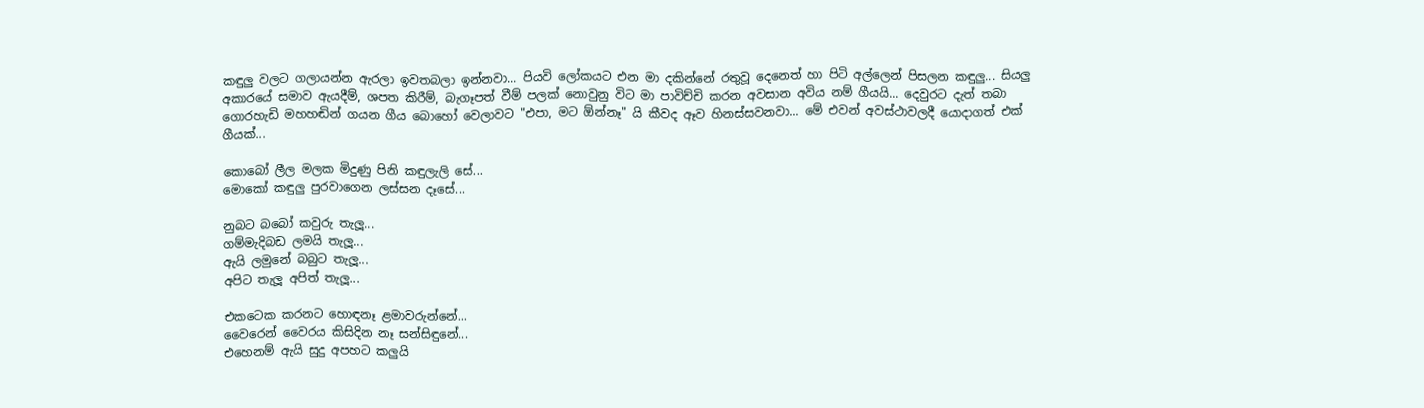කඳුලු වලට ගලායන්න ඇරලා ඉවතබලා ඉන්නවා... පියවි ලෝකයට එන මා දකින්නේ රතුවූ දෙනෙත් හා පිටි අල්ලෙන් පිසලන කඳුලු... සියලු අකාරයේ සමාව ඇයදීම්, ශපත කිරීම්, බැගෑපත් වීම් පලක් නොවුනු විට මා පාවිච්චි කරන අවසාන අවිය නම් ගීයයි... දෙවුරට දැත් තබා ගොරහැඩි මහහඬින් ගයන ගීය බොහෝ වෙලාවට "එපා, මට ඕන්නෑ" යි කීවද ඈව හිනස්සවනවා... මේ එවන් අවස්ථාවලදී යොදාගත් එක් ගීයක්...

කොබෝ ලීල මලක මිදුණු පිනි කඳුලැලි සේ...
මොකෝ කඳුලු පුරවාගෙන ලස්සන දෑසේ...

නුබට බබෝ කවුරු තැලූ...
ගම්මැදිබඩ ලමයි තැලූ...
ඇයි ලමුනේ බබුට තැලූ...
අපිට තැලූ අපිත් තැලූ...

එකටෙක කරනට හොඳනෑ ළමාවරුන්නේ...
වෛරෙන් වෛරය කිසිදින නෑ සන්සිඳුනේ...
එහෙනම් ඇයි සුදු අපහට කලුයි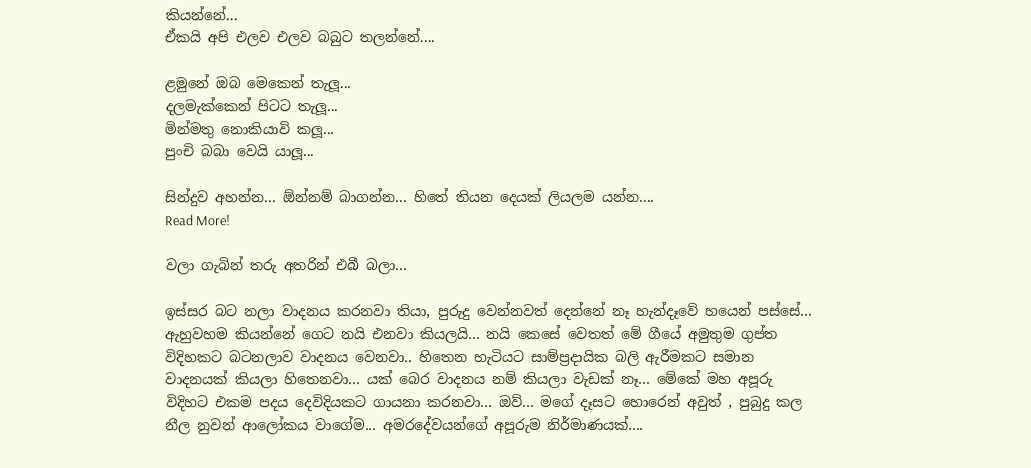කියන්නේ...
ඒකයි අපි එලව එලව බබුට තලන්නේ....

ළමුනේ ඔබ මෙකෙන් තැලූ...
දලමැක්කෙන් පිටට තැලූ...
මින්මතු නොකියාවි කලූ...
පුංචි බබා වෙයි යාලූ...

සින්දුව අහන්න... ඕන්නම් බාගන්න... හිතේ තියන දෙයක් ලියලම යන්න....
Read More!

වලා ගැබින් තරු අතරින් එබී බලා...

ඉස්සර බට නලා වාදනය කරනවා තියා, පුරුදු වෙන්නවත් දෙන්නේ නෑ හැන්දෑවේ හයෙන් පස්සේ... ඇහුවහම කියන්නේ ගෙට නයි එනවා කියලයි... නයි කෙසේ වෙතත් මේ ගීයේ අමුතුම ගුප්ත විදිහකට බටනලාව වාදනය වෙනවා.. හිතෙන හැටියට සාම්ප්‍රදායික බලි ඇරීමකට සමාන වාදනයක් කියලා හිතෙනවා... යක් බෙර වාදනය නම් කියලා වැඩක් නෑ... මේකේ මහ අපූරු විදිහට එකම පදය දෙවිදියකට ගායනා කරනවා... ඔව්... මගේ දෑසට හොරෙන් අවුත් , පුබුදු කල නීල නුවන් ආලෝකය වාගේම... අමරදේවයන්ගේ අපූරුම නිර්මාණයක්....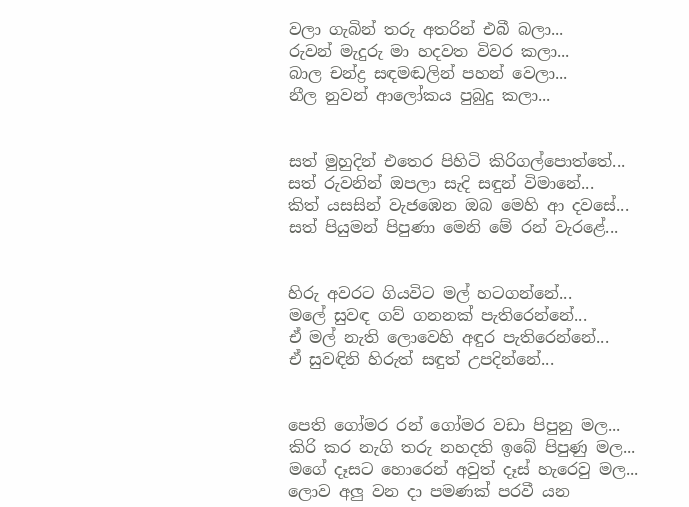වලා ගැබින් තරු අතරින් එබී බලා...
රුවන් මැදුරු මා හදවත විවර කලා...
බාල චන්ද්‍ර සඳමඬලින් පහන් වෙලා...
නීල නුවන් ආලෝකය පුබුදු කලා...


සත් මුහුදින් එතෙර පිහිටි කිරිගල්පොත්තේ...
සත් රුවනින් ඔපලා සැදි සඳුන් විමානේ...
කිත් යසසින් වැජඹෙන ඔබ මෙහි ආ දවසේ...
සත් පියුමන් පිපුණා මෙනි මේ රන් වැරළේ...


හිරු අවරට ගියවිට මල් හටගන්නේ...
මලේ සුවඳ ගව් ගනනක් පැතිරෙන්නේ...
ඒ මල් නැති ලොවෙහි අඳුර පැතිරෙන්නේ...
ඒ සුවඳිනි හිරුත් සඳුත් උපදින්නේ...


පෙති ගෝමර රන් ගෝමර වඩා පිපුනු මල...
කිරි කර නැගි තරු නහදති ඉබේ පිපුණු මල...
මගේ දෑසට හොරෙන් අවුත් දෑස් හැරෙවු මල...
ලොව අලු වන දා පමණක් පරවී යන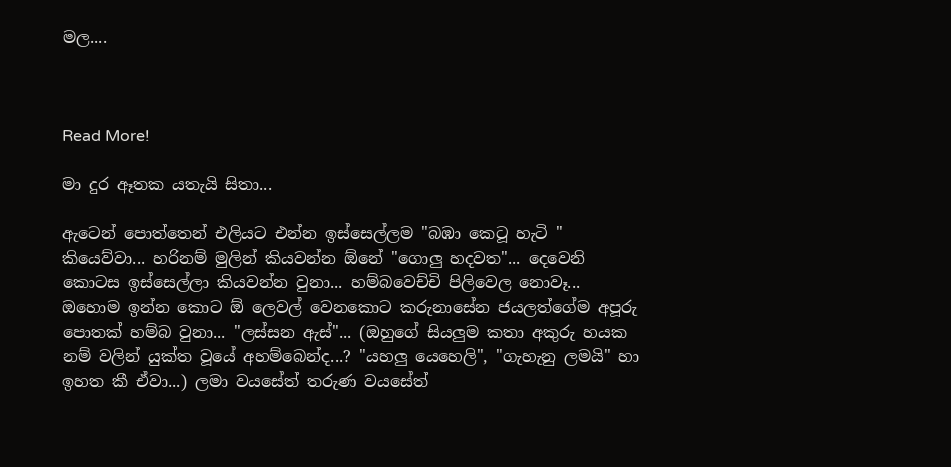මල....



Read More!

මා දුර ඈතක යතැයි සිතා...

ඇටෙන් පොත්තෙන් එලියට එන්න ඉස්සෙල්ලම "බඹා කෙටූ හැටි " කියෙව්වා... හරිනම් මුලින් කියවන්න ඕනේ "ගොලු හදවත"... දෙවෙනි කොටස ඉස්සෙල්ලා කියවන්න වුනා... හම්බවෙච්චි පිලිවෙල නොවෑ... ඔහොම ඉන්න කොට ඕ ලෙවල් වෙනකොට කරුනාසේන ජයලත්ගේම අපූරු පොතක් හම්බ වුනා... "ලස්සන ඇස්"... (ඔහුගේ සියලුම කතා අකුරු හයක නම් වලින් යුක්ත වූයේ අහම්බෙන්ද...? "යහලු යෙහෙලි", "ගැහැනු ලමයි" හා ඉහත කී ඒවා...) ලමා වයසේත් තරුණ වයසේත්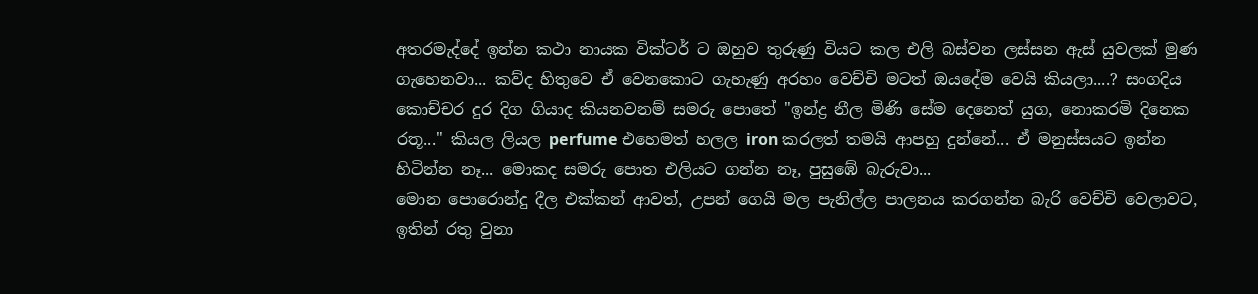අතරමැද්දේ ඉන්න කථා නායක වික්ටර් ට ඔහුව තුරුණු වියට කල එලි බස්වන ලස්සන ඇස් යුවලක් මුණ ගැහෙනවා... කව්ද හිතුවෙ ඒ වෙනකොට ගැහැණු අරහං වෙච්චි මටත් ඔයදේම වෙයි කියලා....? සංගදිය කොච්චර දුර දිග ගියාද කියනවනම් සමරු පොතේ "ඉන්ද්‍ර නීල මිණි සේම දෙනෙත් යුග, නොකරමි දිනෙක රතූ..." කියල ලියල perfume එහෙමත් හලල iron කරලත් තමයි ආපහු දුන්නේ... ඒ මනුස්සයට ඉන්න හිටින්න නෑ... මොකද සමරු පොත එලියට ගන්න නෑ, පුසුඹේ බැරුවා...
මොන පොරොන්දු දීල එක්කන් ආවත්, උපන් ගෙයි මල පැනිල්ල පාලනය කරගන්න බැරි වෙච්චි වෙලාවට, ඉතින් රතු වුනා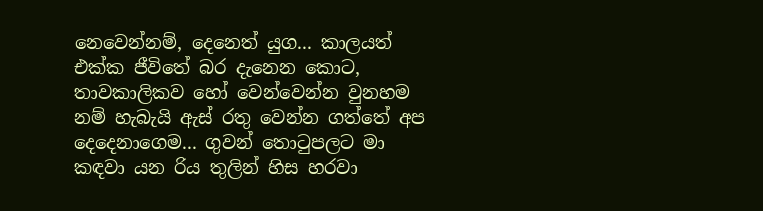නෙවෙන්නම්, දෙනෙත් යුග... කාලයත් එක්ක ජීවිතේ බර දැනෙන කොට, තාවකාලිකව හෝ වෙන්වෙන්න වුනහම නම් හැබැයි ඇස් රතු වෙන්න ගත්තේ අප දෙදෙනාගෙම... ගුවන් තො‍ටුපලට මා කඳවා යන රිය තුලින් හිස හරවා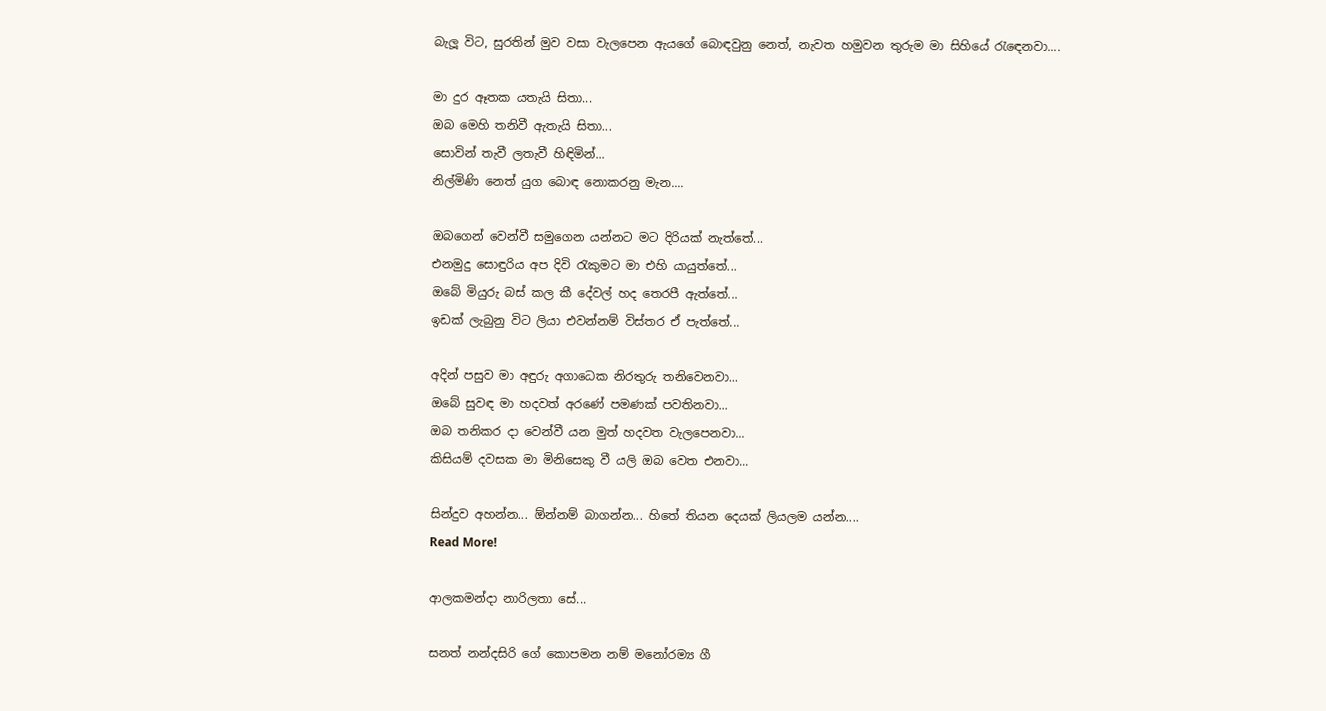බැලූ විට, සුරතින් මුව වසා වැලපෙන ඇයගේ බොඳවුනු නෙත්, නැවත හමුවන තුරුම මා සිහියේ ‍රැ‍ඳෙනවා....

මා දුර ඈතක යතැයි සිතා...
ඔබ මෙහි තනිවී ඇතැයි සිතා...
සොවින් තැවී ලතැවී හිඳිමින්...
නිල්මිණි නෙත් යුග බොඳ නොකරනු මැන....

ඔබගෙන් වෙන්වී සමුගෙන යන්නට මට දිරියක් නැත්තේ...
එනමුදු සොඳුරිය අප දිවි ‍රැකුමට මා එහි යායුත්තේ...
ඔබේ මියුරු බස් කල කී දේවල් හද තෙරපී ඇත්තේ...
ඉඩක් ලැබුනු විට ලියා එවන්නම් විස්තර ඒ පැත්තේ...

අදින් පසුව මා අඳුරු අගාධෙක නිරතුරු තනිවෙනවා...
ඔබේ සුවඳ මා හදවත් අරණේ පමණක් පවතිනවා...
ඔබ තනිකර දා වෙන්වී යන මුත් හදවත වැලපෙනවා...
කිසියම් දවසක මා මිනිසෙකු වී යලි ඔබ වෙත එනවා...

සින්දුව අහන්න... ඕන්නම් බාගන්න... හිතේ තියන දෙයක් ලියලම යන්න....
Read More!

ආලකමන්දා නාරිලතා සේ...

සනත් නන්දසිරි ගේ කොපමන නම් මනෝරම්‍ය ගී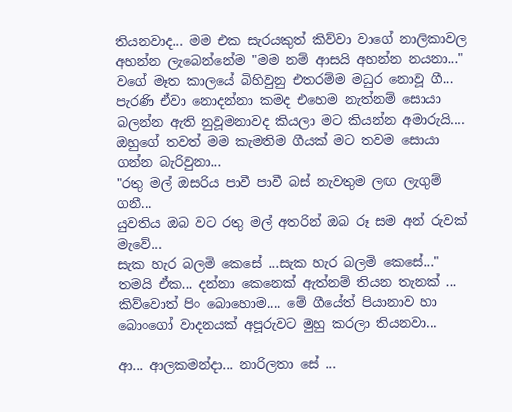තියනවාද... මම එක සැරයකුත් කිව්වා වාගේ නාලිකාවල අහන්න ලැබෙන්නේම "මම නම් ආසයි අහන්න නයනා..." වගේ මෑත කාලයේ බිහිවුනු එතරම්ම මධුර නොවූ ගී... පැරණි ඒවා නොදන්නා කමද එහෙම නැත්නම් සොයා බලන්න ඇති නුවූමනාවද කියලා මට කියන්න අමාරුයි.... ඔහුගේ තවත් මම කැමතිම ගීයක් මට තවම සොයා ගන්න බැරිවුනා...
"රතු මල් ඔසරිය පාවී පාවී බස් නැවතුම ලඟ ලැගුම් ගනී...
යුවතිය ඔබ වට රතු මල් අතරින් ඔබ රූ සම අන් රුවක් මැවේ...
සැක හැර බලමි කෙසේ ...සැක හැර බලමි කෙසේ..."
තමයි ඒක... දන්නා කෙනෙක් ඇත්නම් තියන තැනක් ... කිව්වොත් පිං බොහොම.... මේ ගීයේත් පියානාව හා බොංගෝ වාදනයක් අපූරුවට මුහු කරලා තියනවා...

ආ... ආලකමන්දා... නාරිලතා සේ ...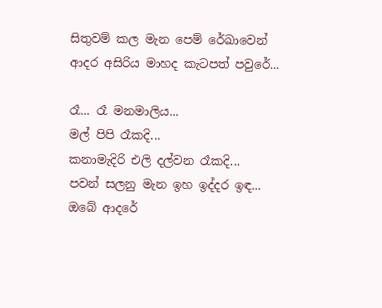සිතුවම් කල මැන පෙම් රේඛාවෙන්
ආදර අසිරිය මාහද කැටපත් පවුරේ...

රෑ... රෑ මනමාලිය...
මල් පිපි රෑකදි...
කනාමැදිරි එලි දල්වන රෑකදි...
පවන් සලනු මැන ඉහ ඉද්දර ඉඳ...
ඔබේ ආදරේ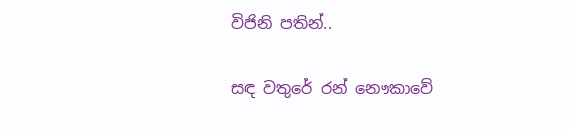විජිනි පතින්..

සඳ වතුරේ රන් නෞකාවේ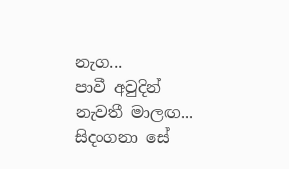නැග...
පාවී අවුදින් නැවතී මාලඟ...
සිදංගනා සේ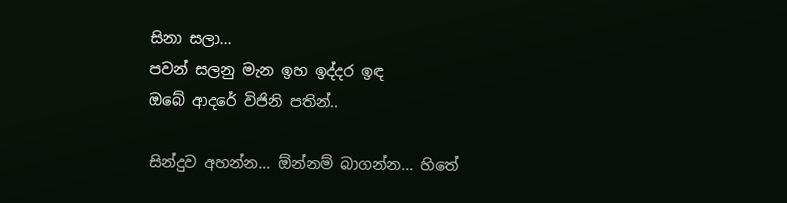සිනා සලා...
පවන් සලනු මැන ඉහ ඉද්දර ඉඳ
ඔබේ ආදරේ විජිනි පතින්..

සින්දුව අහන්න... ඕන්නම් බාගන්න... හිතේ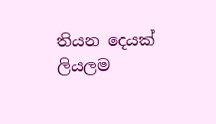තියන දෙයක් ලියලම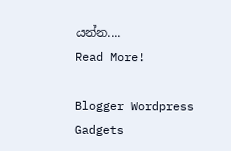යන්න....
Read More!

Blogger Wordpress Gadgets